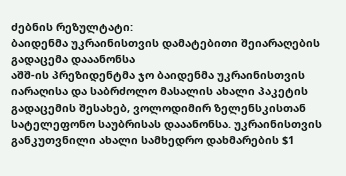ძებნის რეზულტატი:
ბაიდენმა უკრაინისთვის დამატებითი შეიარაღების გადაცემა დააანონსა
აშშ-ის პრეზიდენტმა ჯო ბაიდენმა უკრაინისთვის იარაღისა და საბრძოლო მასალის ახალი პაკეტის გადაცემის შესახებ, ვოლოდიმირ ზელენსკისთან სატელეფონო საუბრისას დააანონსა. უკრაინისთვის განკუთვნილი ახალი სამხედრო დახმარების $1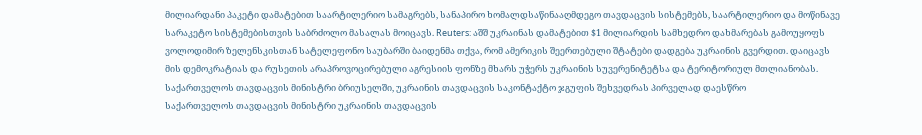მილიარდანი პაკეტი დამატებით საარტილერიო სამაგრებს, სანაპირო ხომალდსაწინააღმდეგო თავდაცვის სისტემებს, საარტილერიო და მოწინავე სარაკეტო სისტემებისთვის საბრძოლო მასალას მოიცავს. Reuters: აშშ უკრაინას დამატებით $1 მილიარდის სამხედრო დახმარებას გამოუყოფს ვოლოდიმირ ზელენსკისთან სატელეფონო საუბარში ბაიდენმა თქვა, რომ ამერიკის შეერთებული შტატები დადგება უკრაინის გვერდით. დაიცავს მის დემოკრატიას და რუსეთის არაპროვოცირებული აგრესიის ფონზე მხარს უჭერს უკრაინის სუვერენიტეტსა და ტერიტორიულ მთლიანობას.
საქართველოს თავდაცვის მინისტრი ბრიუსელში, უკრაინის თავდაცვის საკონტაქტო ჯგუფის შეხვედრას პირველად დაესწრო
საქართველოს თავდაცვის მინისტრი უკრაინის თავდაცვის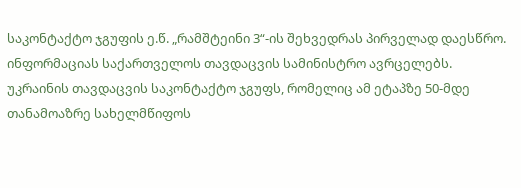საკონტაქტო ჯგუფის ე.წ. „რამშტეინი 3“-ის შეხვედრას პირველად დაესწრო. ინფორმაციას საქართველოს თავდაცვის სამინისტრო ავრცელებს. უკრაინის თავდაცვის საკონტაქტო ჯგუფს, რომელიც ამ ეტაპზე 50-მდე თანამოაზრე სახელმწიფოს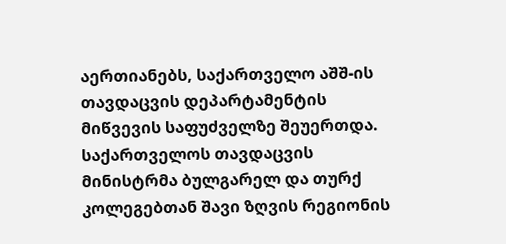აერთიანებს, საქართველო აშშ-ის თავდაცვის დეპარტამენტის მიწვევის საფუძველზე შეუერთდა. საქართველოს თავდაცვის მინისტრმა ბულგარელ და თურქ კოლეგებთან შავი ზღვის რეგიონის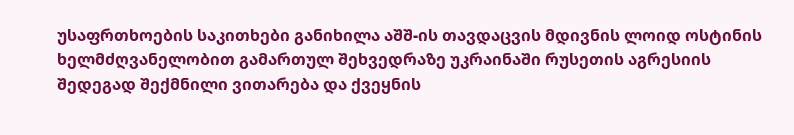უსაფრთხოების საკითხები განიხილა აშშ-ის თავდაცვის მდივნის ლოიდ ოსტინის ხელმძღვანელობით გამართულ შეხვედრაზე უკრაინაში რუსეთის აგრესიის შედეგად შექმნილი ვითარება და ქვეყნის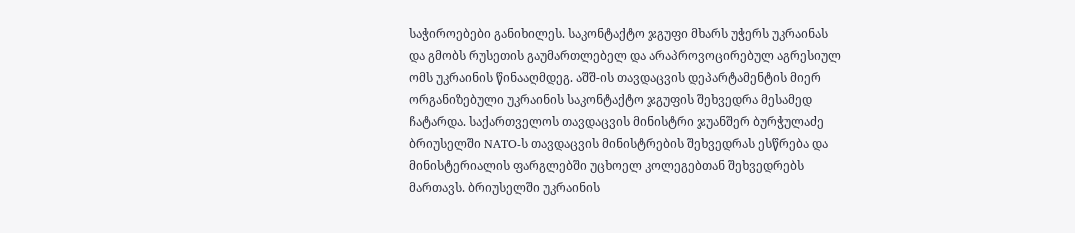საჭიროებები განიხილეს. საკონტაქტო ჯგუფი მხარს უჭერს უკრაინას და გმობს რუსეთის გაუმართლებელ და არაპროვოცირებულ აგრესიულ ომს უკრაინის წინააღმდეგ. აშშ-ის თავდაცვის დეპარტამენტის მიერ ორგანიზებული უკრაინის საკონტაქტო ჯგუფის შეხვედრა მესამედ ჩატარდა. საქართველოს თავდაცვის მინისტრი ჯუანშერ ბურჭულაძე ბრიუსელში NATO-ს თავდაცვის მინისტრების შეხვედრას ესწრება და მინისტერიალის ფარგლებში უცხოელ კოლეგებთან შეხვედრებს მართავს. ბრიუსელში უკრაინის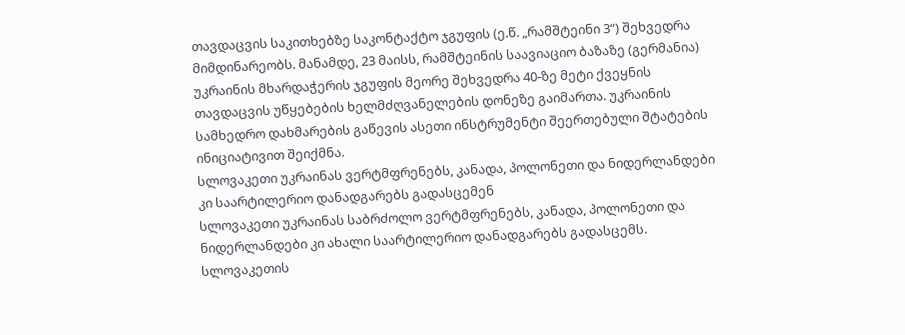თავდაცვის საკითხებზე საკონტაქტო ჯგუფის (ე.წ. „რამშტეინი 3“) შეხვედრა მიმდინარეობს. მანამდე, 23 მაისს, რამშტეინის საავიაციო ბაზაზე (გერმანია) უკრაინის მხარდაჭერის ჯგუფის მეორე შეხვედრა 40-ზე მეტი ქვეყნის თავდაცვის უწყებების ხელმძღვანელების დონეზე გაიმართა. უკრაინის სამხედრო დახმარების გაწევის ასეთი ინსტრუმენტი შეერთებული შტატების ინიციატივით შეიქმნა.
სლოვაკეთი უკრაინას ვერტმფრენებს, კანადა, პოლონეთი და ნიდერლანდები კი საარტილერიო დანადგარებს გადასცემენ
სლოვაკეთი უკრაინას საბრძოლო ვერტმფრენებს, კანადა, პოლონეთი და ნიდერლანდები კი ახალი საარტილერიო დანადგარებს გადასცემს. სლოვაკეთის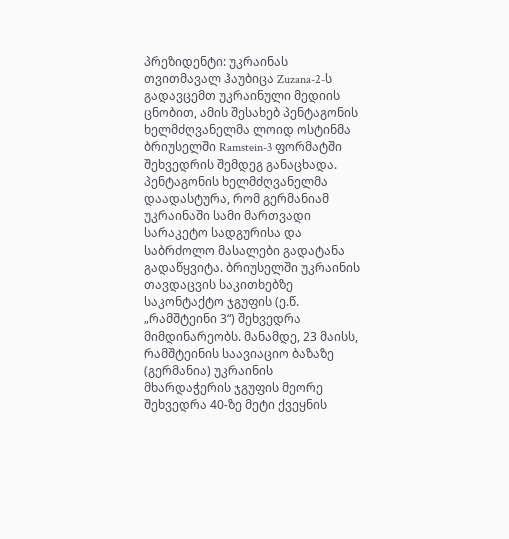პრეზიდენტი: უკრაინას თვითმავალ ჰაუბიცა Zuzana-2-ს გადავცემთ უკრაინული მედიის ცნობით, ამის შესახებ პენტაგონის ხელმძღვანელმა ლოიდ ოსტინმა ბრიუსელში Ramstein-3 ფორმატში შეხვედრის შემდეგ განაცხადა. პენტაგონის ხელმძღვანელმა დაადასტურა, რომ გერმანიამ უკრაინაში სამი მართვადი სარაკეტო სადგურისა და საბრძოლო მასალები გადატანა გადაწყვიტა. ბრიუსელში უკრაინის თავდაცვის საკითხებზე საკონტაქტო ჯგუფის (ე.წ. „რამშტეინი 3“) შეხვედრა მიმდინარეობს. მანამდე, 23 მაისს, რამშტეინის საავიაციო ბაზაზე (გერმანია) უკრაინის მხარდაჭერის ჯგუფის მეორე შეხვედრა 40-ზე მეტი ქვეყნის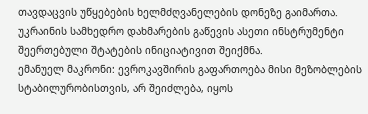თავდაცვის უწყებების ხელმძღვანელების დონეზე გაიმართა. უკრაინის სამხედრო დახმარების გაწევის ასეთი ინსტრუმენტი შეერთებული შტატების ინიციატივით შეიქმნა.
ემანუელ მაკრონი: ევროკავშირის გაფართოება მისი მეზობლების სტაბილურობისთვის, არ შეიძლება, იყოს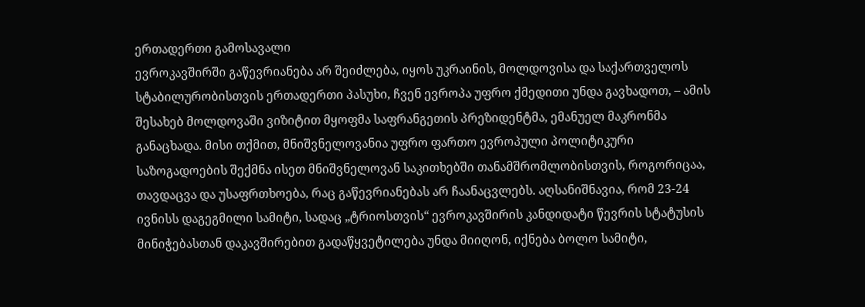ერთადერთი გამოსავალი
ევროკავშირში გაწევრიანება არ შეიძლება, იყოს უკრაინის, მოლდოვისა და საქართველოს სტაბილურობისთვის ერთადერთი პასუხი, ჩვენ ევროპა უფრო ქმედითი უნდა გავხადოთ, – ამის შესახებ მოლდოვაში ვიზიტით მყოფმა საფრანგეთის პრეზიდენტმა, ემანუელ მაკრონმა განაცხადა. მისი თქმით, მნიშვნელოვანია უფრო ფართო ევროპული პოლიტიკური საზოგადოების შექმნა ისეთ მნიშვნელოვან საკითხებში თანამშრომლობისთვის, როგორიცაა, თავდაცვა და უსაფრთხოება, რაც გაწევრიანებას არ ჩაანაცვლებს. აღსანიშნავია, რომ 23-24 ივნისს დაგეგმილი სამიტი, სადაც „ტრიოსთვის“ ევროკავშირის კანდიდატი წევრის სტატუსის მინიჭებასთან დაკავშირებით გადაწყვეტილება უნდა მიიღონ, იქნება ბოლო სამიტი,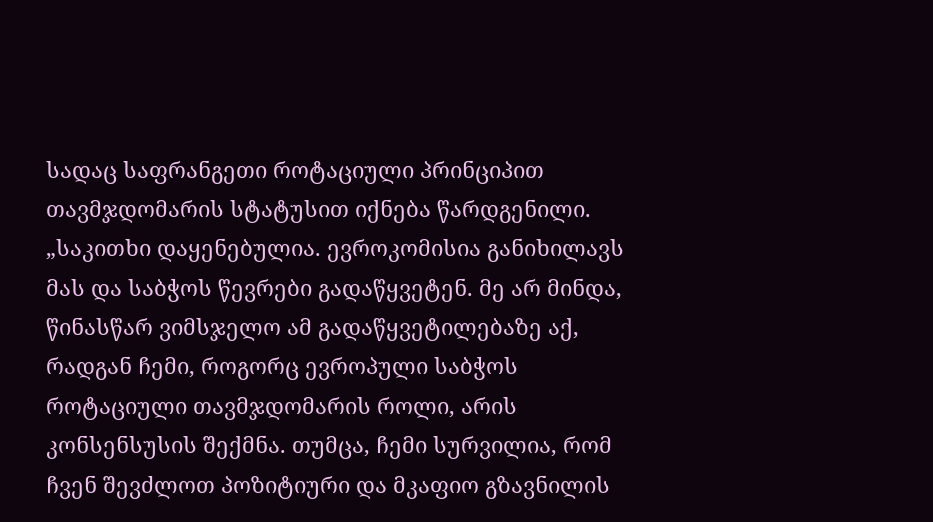სადაც საფრანგეთი როტაციული პრინციპით თავმჯდომარის სტატუსით იქნება წარდგენილი. „საკითხი დაყენებულია. ევროკომისია განიხილავს მას და საბჭოს წევრები გადაწყვეტენ. მე არ მინდა, წინასწარ ვიმსჯელო ამ გადაწყვეტილებაზე აქ, რადგან ჩემი, როგორც ევროპული საბჭოს როტაციული თავმჯდომარის როლი, არის კონსენსუსის შექმნა. თუმცა, ჩემი სურვილია, რომ ჩვენ შევძლოთ პოზიტიური და მკაფიო გზავნილის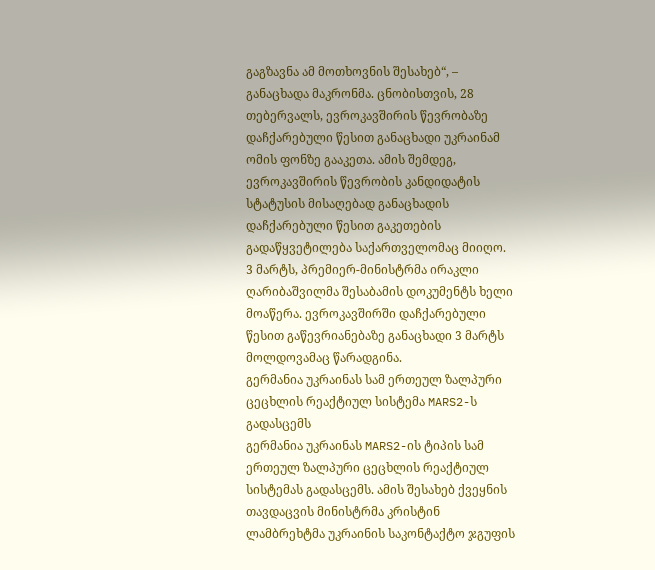გაგზავნა ამ მოთხოვნის შესახებ“, – განაცხადა მაკრონმა. ცნობისთვის, 28 თებერვალს, ევროკავშირის წევრობაზე დაჩქარებული წესით განაცხადი უკრაინამ ომის ფონზე გააკეთა. ამის შემდეგ, ევროკავშირის წევრობის კანდიდატის სტატუსის მისაღებად განაცხადის დაჩქარებული წესით გაკეთების გადაწყვეტილება საქართველომაც მიიღო. 3 მარტს, პრემიერ-მინისტრმა ირაკლი ღარიბაშვილმა შესაბამის დოკუმენტს ხელი მოაწერა. ევროკავშირში დაჩქარებული წესით გაწევრიანებაზე განაცხადი 3 მარტს მოლდოვამაც წარადგინა.
გერმანია უკრაინას სამ ერთეულ ზალპური ცეცხლის რეაქტიულ სისტემა MARS2-ს გადასცემს
გერმანია უკრაინას MARS2-ის ტიპის სამ ერთეულ ზალპური ცეცხლის რეაქტიულ სისტემას გადასცემს. ამის შესახებ ქვეყნის თავდაცვის მინისტრმა კრისტინ ლამბრეხტმა უკრაინის საკონტაქტო ჯგუფის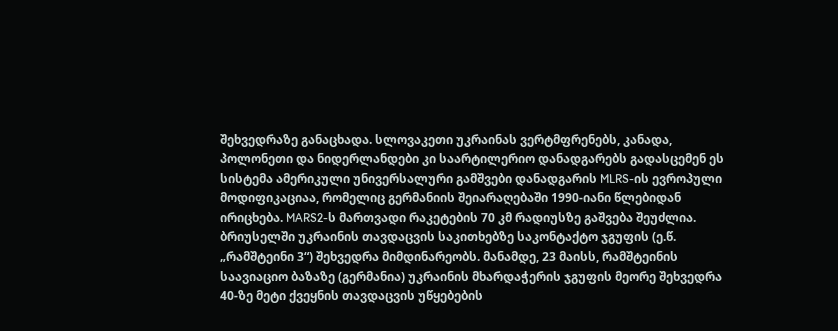შეხვედრაზე განაცხადა. სლოვაკეთი უკრაინას ვერტმფრენებს, კანადა, პოლონეთი და ნიდერლანდები კი საარტილერიო დანადგარებს გადასცემენ ეს სისტემა ამერიკული უნივერსალური გამშვები დანადგარის MLRS-ის ევროპული მოდიფიკაციაა, რომელიც გერმანიის შეიარაღებაში 1990-იანი წლებიდან ირიცხება. MARS2-ს მართვადი რაკეტების 70 კმ რადიუსზე გაშვება შეუძლია. ბრიუსელში უკრაინის თავდაცვის საკითხებზე საკონტაქტო ჯგუფის (ე.წ. „რამშტეინი 3“) შეხვედრა მიმდინარეობს. მანამდე, 23 მაისს, რამშტეინის საავიაციო ბაზაზე (გერმანია) უკრაინის მხარდაჭერის ჯგუფის მეორე შეხვედრა 40-ზე მეტი ქვეყნის თავდაცვის უწყებების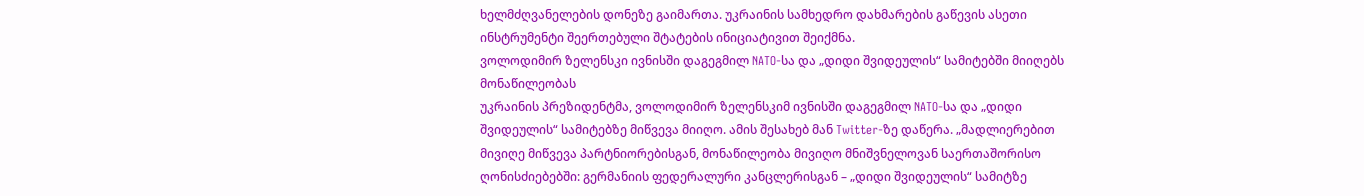ხელმძღვანელების დონეზე გაიმართა. უკრაინის სამხედრო დახმარების გაწევის ასეთი ინსტრუმენტი შეერთებული შტატების ინიციატივით შეიქმნა.
ვოლოდიმირ ზელენსკი ივნისში დაგეგმილ NATO-სა და „დიდი შვიდეულის“ სამიტებში მიიღებს მონაწილეობას
უკრაინის პრეზიდენტმა, ვოლოდიმირ ზელენსკიმ ივნისში დაგეგმილ NATO-სა და „დიდი შვიდეულის“ სამიტებზე მიწვევა მიიღო. ამის შესახებ მან Twitter-ზე დაწერა. „მადლიერებით მივიღე მიწვევა პარტნიორებისგან, მონაწილეობა მივიღო მნიშვნელოვან საერთაშორისო ღონისძიებებში: გერმანიის ფედერალური კანცლერისგან – „დიდი შვიდეულის“ სამიტზე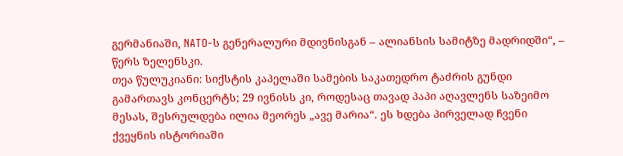გერმანიაში, NATO-ს გენერალური მდივნისგან – ალიანსის სამიტზე მადრიდში“, – წერს ზელენსკი.
თეა წულუკიანი: სიქსტის კაპელაში სამების საკათედრო ტაძრის გუნდი გამართავს კონცერტს; 29 ივნისს კი, როდესაც თავად პაპი აღავლენს საზეიმო მესას, შესრულდება ილია მეორეს „ავე მარია“. ეს ხდება პირველად ჩვენი ქვეყნის ისტორიაში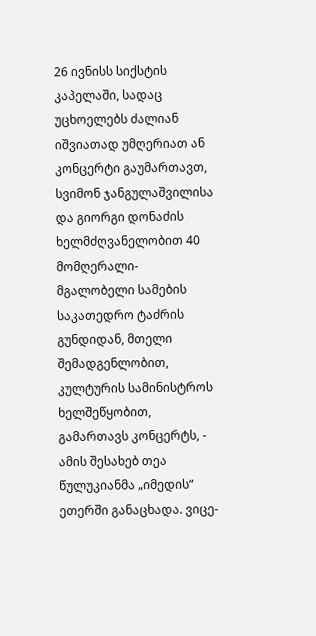26 ივნისს სიქსტის კაპელაში, სადაც უცხოელებს ძალიან იშვიათად უმღერიათ ან კონცერტი გაუმართავთ, სვიმონ ჯანგულაშვილისა და გიორგი დონაძის ხელმძღვანელობით 40 მომღერალი-მგალობელი სამების საკათედრო ტაძრის გუნდიდან, მთელი შემადგენლობით, კულტურის სამინისტროს ხელშეწყობით, გამართავს კონცერტს, - ამის შესახებ თეა წულუკიანმა „იმედის“ ეთერში განაცხადა. ვიცე-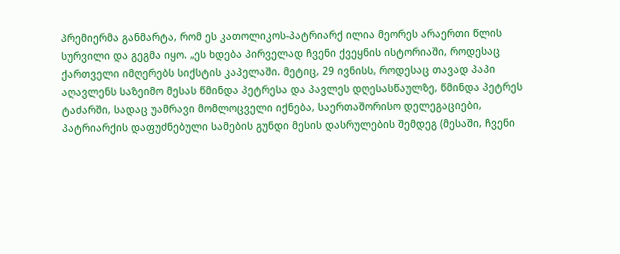პრემიერმა განმარტა, რომ ეს კათოლიკოს-პატრიარქ ილია მეორეს არაერთი წლის სურვილი და გეგმა იყო. „ეს ხდება პირველად ჩვენი ქვეყნის ისტორიაში, როდესაც ქართველი იმღერებს სიქსტის კაპელაში. მეტიც, 29 ივნისს, როდესაც თავად პაპი აღავლენს საზეიმო მესას წმინდა პეტრესა და პავლეს დღესასწაულზე, წმინდა პეტრეს ტაძარში, სადაც უამრავი მომლოცველი იქნება, საერთაშორისო დელეგაციები, პატრიარქის დაფუძნებული სამების გუნდი მესის დასრულების შემდეგ (მესაში, ჩვენი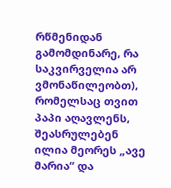რწმენიდან გამომდინარე, რა საკვირველია არ ვმონაწილეობთ), რომელსაც თვით პაპი აღავლენს, შეასრულებენ ილია მეორეს „ავე მარია“ და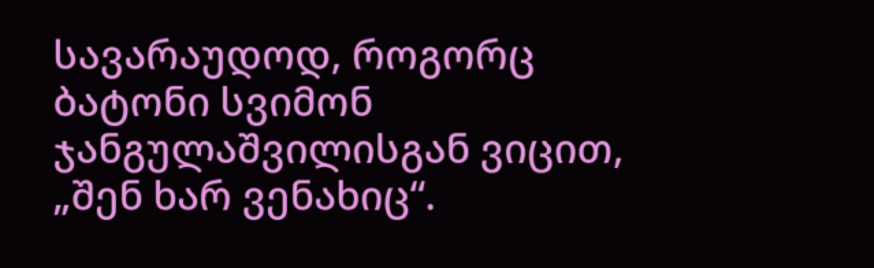სავარაუდოდ, როგორც ბატონი სვიმონ ჯანგულაშვილისგან ვიცით, „შენ ხარ ვენახიც“.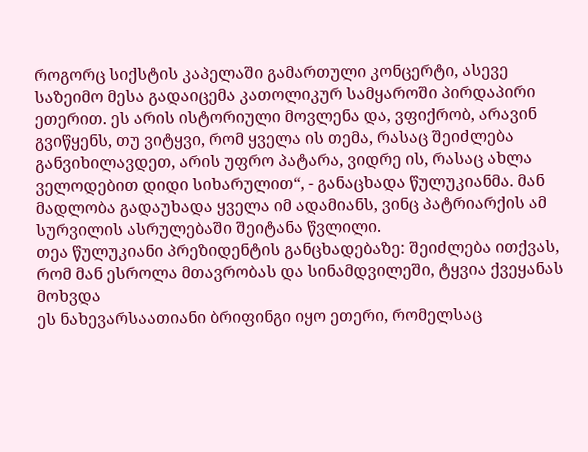როგორც სიქსტის კაპელაში გამართული კონცერტი, ასევე საზეიმო მესა გადაიცემა კათოლიკურ სამყაროში პირდაპირი ეთერით. ეს არის ისტორიული მოვლენა და, ვფიქრობ, არავინ გვიწყენს, თუ ვიტყვი, რომ ყველა ის თემა, რასაც შეიძლება განვიხილავდეთ, არის უფრო პატარა, ვიდრე ის, რასაც ახლა ველოდებით დიდი სიხარულით“, - განაცხადა წულუკიანმა. მან მადლობა გადაუხადა ყველა იმ ადამიანს, ვინც პატრიარქის ამ სურვილის ასრულებაში შეიტანა წვლილი.
თეა წულუკიანი პრეზიდენტის განცხადებაზე: შეიძლება ითქვას, რომ მან ესროლა მთავრობას და სინამდვილეში, ტყვია ქვეყანას მოხვდა
ეს ნახევარსაათიანი ბრიფინგი იყო ეთერი, რომელსაც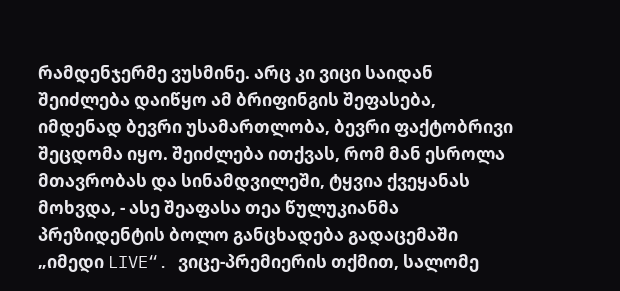რამდენჯერმე ვუსმინე. არც კი ვიცი საიდან შეიძლება დაიწყო ამ ბრიფინგის შეფასება, იმდენად ბევრი უსამართლობა, ბევრი ფაქტობრივი შეცდომა იყო. შეიძლება ითქვას, რომ მან ესროლა მთავრობას და სინამდვილეში, ტყვია ქვეყანას მოხვდა, - ასე შეაფასა თეა წულუკიანმა პრეზიდენტის ბოლო განცხადება გადაცემაში „იმედი LIVE“. ვიცე-პრემიერის თქმით, სალომე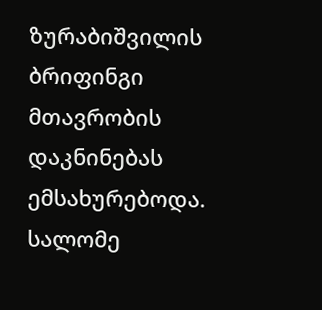ზურაბიშვილის ბრიფინგი მთავრობის დაკნინებას ემსახურებოდა. სალომე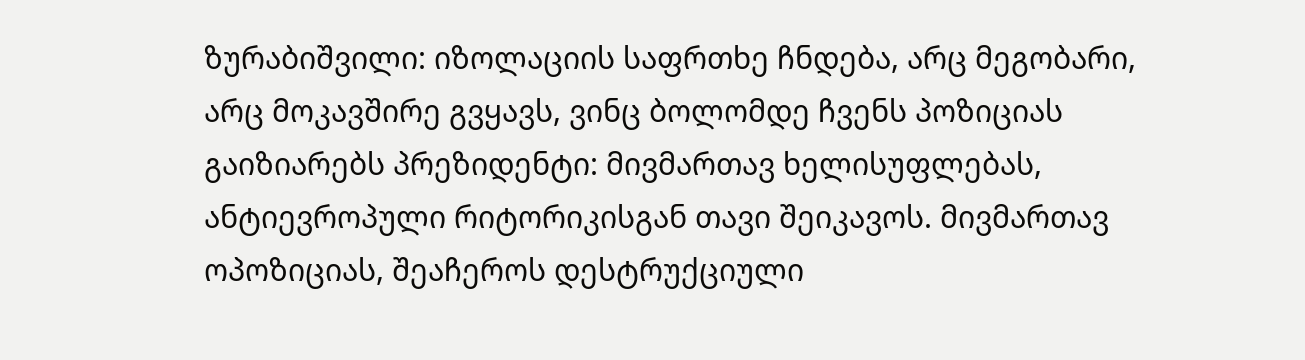ზურაბიშვილი: იზოლაციის საფრთხე ჩნდება, არც მეგობარი, არც მოკავშირე გვყავს, ვინც ბოლომდე ჩვენს პოზიციას გაიზიარებს პრეზიდენტი: მივმართავ ხელისუფლებას, ანტიევროპული რიტორიკისგან თავი შეიკავოს. მივმართავ ოპოზიციას, შეაჩეროს დესტრუქციული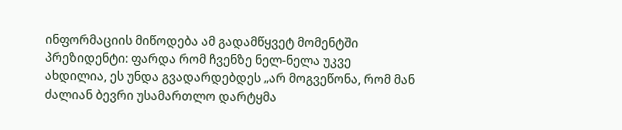ინფორმაციის მიწოდება ამ გადამწყვეტ მომენტში პრეზიდენტი: ფარდა რომ ჩვენზე ნელ-ნელა უკვე ახდილია, ეს უნდა გვადარდებდეს „არ მოგვეწონა, რომ მან ძალიან ბევრი უსამართლო დარტყმა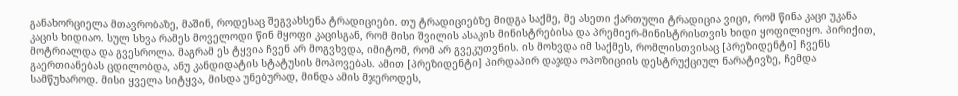განახორციელა მთავრობაზე, მაშინ, როდესაც შეგვახსენა ტრადიციები. თუ ტრადიციებზე მიდგა საქმე, მე ასეთი ქართული ტრადიცია ვიცი, რომ წინა კაცი უკანა კაცის ხიდიაო. სულ სხვა რამეს მოველოდი წინ მყოფი კაცისგან, რომ მისი შვილის ასაკის მინისტრებისა და პრემიერ-მინისტრისთვის ხიდი ყოფილიყო. პირიქით, მოტრიალდა და გვესროლა. მაგრამ ეს ტყვია ჩვენ არ მოგვხვდა, იმიტომ, რომ არ გვეკუთვნის. ის მოხვდა იმ საქმეს, რომლისთვისაც [პრეზიდენტი] ჩვენს გაერთიანებას ცდილობდა, ანუ კანდიდატის სტატუსის მოპოვებას. ამით [პრეზიდენტი] პირდაპირ დაჯდა ოპოზიციის დესტრუქციულ ნარატივზე, ჩემდა სამწუხაროდ. მისი ყველა სიტყვა, მისდა უნებურად, მინდა ამის მჯეროდეს,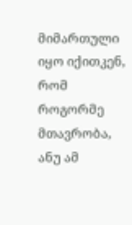მიმართული იყო იქითკენ, რომ როგორმე მთავრობა, ანუ ამ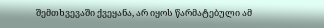შემთხვევაში ქვეყანა, არ იყოს წარმატებული ამ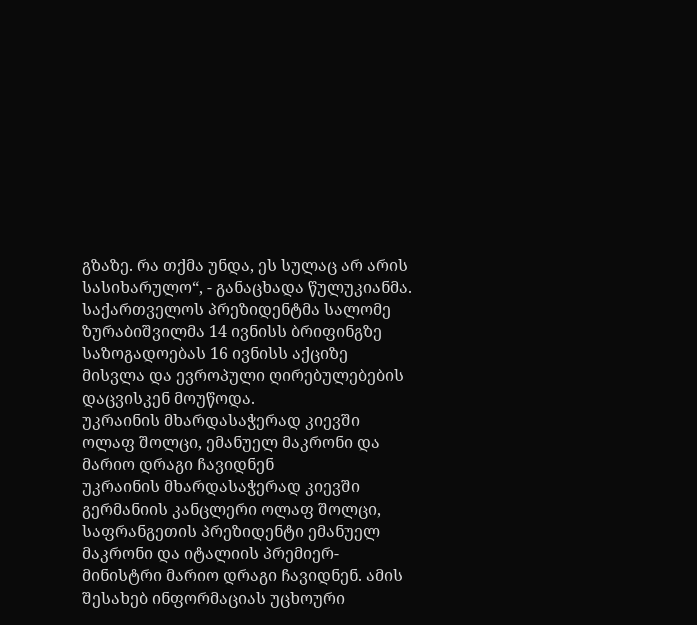გზაზე. რა თქმა უნდა, ეს სულაც არ არის სასიხარულო“, - განაცხადა წულუკიანმა. საქართველოს პრეზიდენტმა სალომე ზურაბიშვილმა 14 ივნისს ბრიფინგზე საზოგადოებას 16 ივნისს აქციზე მისვლა და ევროპული ღირებულებების დაცვისკენ მოუწოდა.
უკრაინის მხარდასაჭერად კიევში ოლაფ შოლცი, ემანუელ მაკრონი და მარიო დრაგი ჩავიდნენ
უკრაინის მხარდასაჭერად კიევში გერმანიის კანცლერი ოლაფ შოლცი, საფრანგეთის პრეზიდენტი ემანუელ მაკრონი და იტალიის პრემიერ-მინისტრი მარიო დრაგი ჩავიდნენ. ამის შესახებ ინფორმაციას უცხოური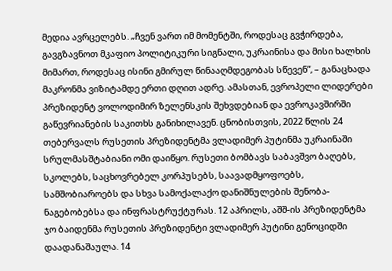მედია ავრცელებს. „ჩვენ ვართ იმ მომენტში, როდესაც გვჭირდება, გავგზავნოთ მკაფიო პოლიტიკური სიგნალი, უკრაინისა და მისი ხალხის მიმართ, როდესაც ისინი გმირულ წინააღმდეგობას სწევენ“, – განაცხადა მაკრონმა ვიზიტამდე ერთი დღით ადრე. ამასთან, ევროპელი ლიდერები პრეზიდენტ ვოლოდიმირ ზელენსკის შეხვდებიან და ევროკავშირში გაწევრიანების საკითხს განიხილავენ. ცნობისთვის, 2022 წლის 24 თებერვალს რუსეთის პრეზიდენტმა ვლადიმერ პუტინმა უკრაინაში სრულმასშტაბიანი ომი დაიწყო. რუსეთი ბომბავს საბავშვო ბაღებს, სკოლებს, საცხოვრებელ კორპუსებს, საავადმყოფოებს, სამშობიაროებს და სხვა სამოქალაქო დანიშნულების შენობა-ნაგებობებსა და ინფრასტრუქტურას. 12 აპრილს, აშშ-ის პრეზიდენტმა ჯო ბაიდენმა რუსეთის პრეზიდენტი ვლადიმერ პუტინი გენოციდში დაადანაშაულა. 14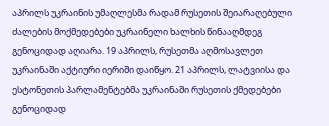აპრილს უკრაინის უმაღლესმა რადამ რუსეთის შეიარაღებული ძალების მოქმედებები უკრაინელი ხალხის წინააღმდეგ გენოციდად აღიარა. 19 აპრილს, რუსეთმა აღმოსავლეთ უკრაინაში აქტიური იერიში დაიწყო. 21 აპრილს, ლატვიისა და ესტონეთის პარლამენტებმა უკრაინაში რუსეთის ქმედებები გენოციდად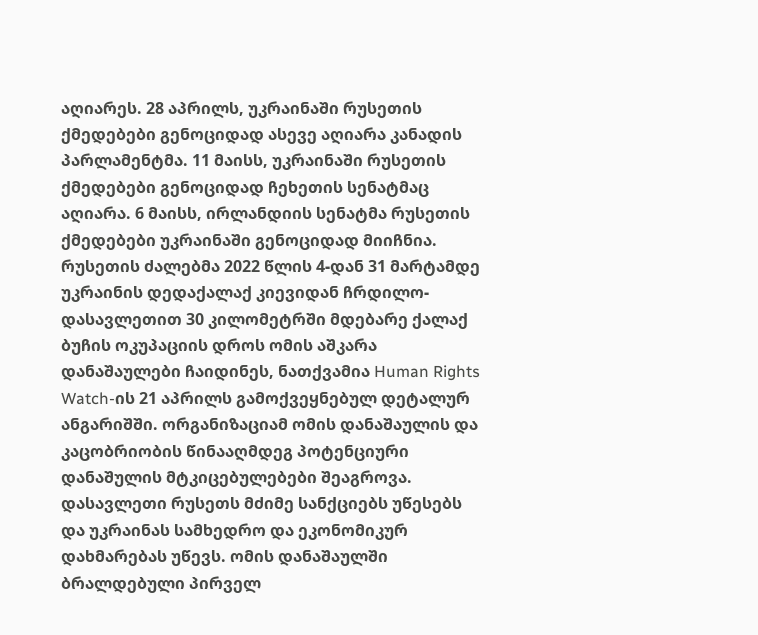აღიარეს. 28 აპრილს, უკრაინაში რუსეთის ქმედებები გენოციდად ასევე აღიარა კანადის პარლამენტმა. 11 მაისს, უკრაინაში რუსეთის ქმედებები გენოციდად ჩეხეთის სენატმაც აღიარა. 6 მაისს, ირლანდიის სენატმა რუსეთის ქმედებები უკრაინაში გენოციდად მიიჩნია. რუსეთის ძალებმა 2022 წლის 4-დან 31 მარტამდე უკრაინის დედაქალაქ კიევიდან ჩრდილო-დასავლეთით 30 კილომეტრში მდებარე ქალაქ ბუჩის ოკუპაციის დროს ომის აშკარა დანაშაულები ჩაიდინეს, ნათქვამია Human Rights Watch-ის 21 აპრილს გამოქვეყნებულ დეტალურ ანგარიშში. ორგანიზაციამ ომის დანაშაულის და კაცობრიობის წინააღმდეგ პოტენციური დანაშულის მტკიცებულებები შეაგროვა. დასავლეთი რუსეთს მძიმე სანქციებს უწესებს და უკრაინას სამხედრო და ეკონომიკურ დახმარებას უწევს. ომის დანაშაულში ბრალდებული პირველ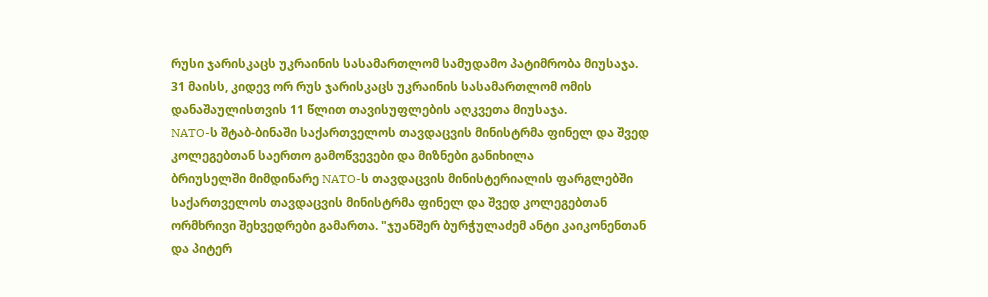რუსი ჯარისკაცს უკრაინის სასამართლომ სამუდამო პატიმრობა მიუსაჯა. 31 მაისს, კიდევ ორ რუს ჯარისკაცს უკრაინის სასამართლომ ომის დანაშაულისთვის 11 წლით თავისუფლების აღკვეთა მიუსაჯა.
NATO-ს შტაბ-ბინაში საქართველოს თავდაცვის მინისტრმა ფინელ და შვედ კოლეგებთან საერთო გამოწვევები და მიზნები განიხილა
ბრიუსელში მიმდინარე NATO-ს თავდაცვის მინისტერიალის ფარგლებში საქართველოს თავდაცვის მინისტრმა ფინელ და შვედ კოლეგებთან ორმხრივი შეხვედრები გამართა. "ჯუანშერ ბურჭულაძემ ანტი კაიკონენთან და პიტერ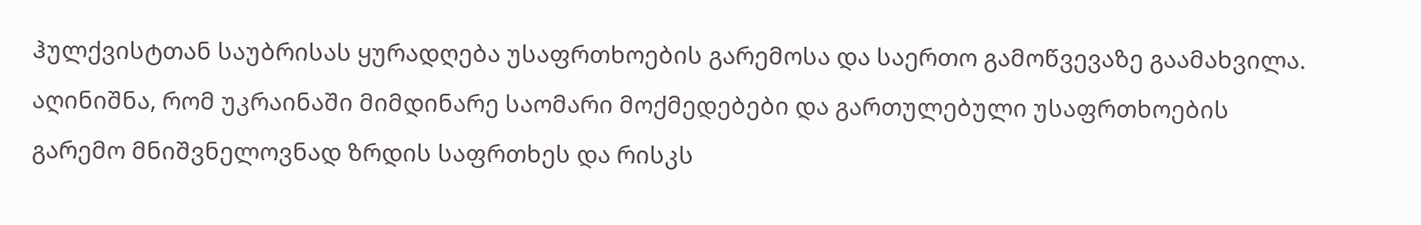ჰულქვისტთან საუბრისას ყურადღება უსაფრთხოების გარემოსა და საერთო გამოწვევაზე გაამახვილა. აღინიშნა, რომ უკრაინაში მიმდინარე საომარი მოქმედებები და გართულებული უსაფრთხოების გარემო მნიშვნელოვნად ზრდის საფრთხეს და რისკს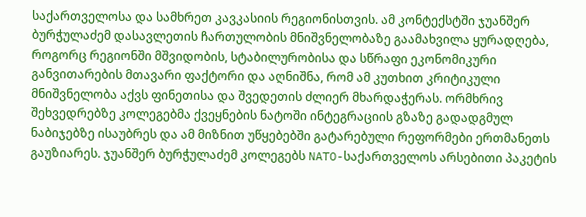საქართველოსა და სამხრეთ კავკასიის რეგიონისთვის. ამ კონტექსტში ჯუანშერ ბურჭულაძემ დასავლეთის ჩართულობის მნიშვნელობაზე გაამახვილა ყურადღება, როგორც რეგიონში მშვიდობის, სტაბილურობისა და სწრაფი ეკონომიკური განვითარების მთავარი ფაქტორი და აღნიშნა, რომ ამ კუთხით კრიტიკული მნიშვნელობა აქვს ფინეთისა და შვედეთის ძლიერ მხარდაჭერას. ორმხრივ შეხვედრებზე კოლეგებმა ქვეყნების ნატოში ინტეგრაციის გზაზე გადადგმულ ნაბიჯებზე ისაუბრეს და ამ მიზნით უწყებებში გატარებული რეფორმები ერთმანეთს გაუზიარეს. ჯუანშერ ბურჭულაძემ კოლეგებს NATO-საქართველოს არსებითი პაკეტის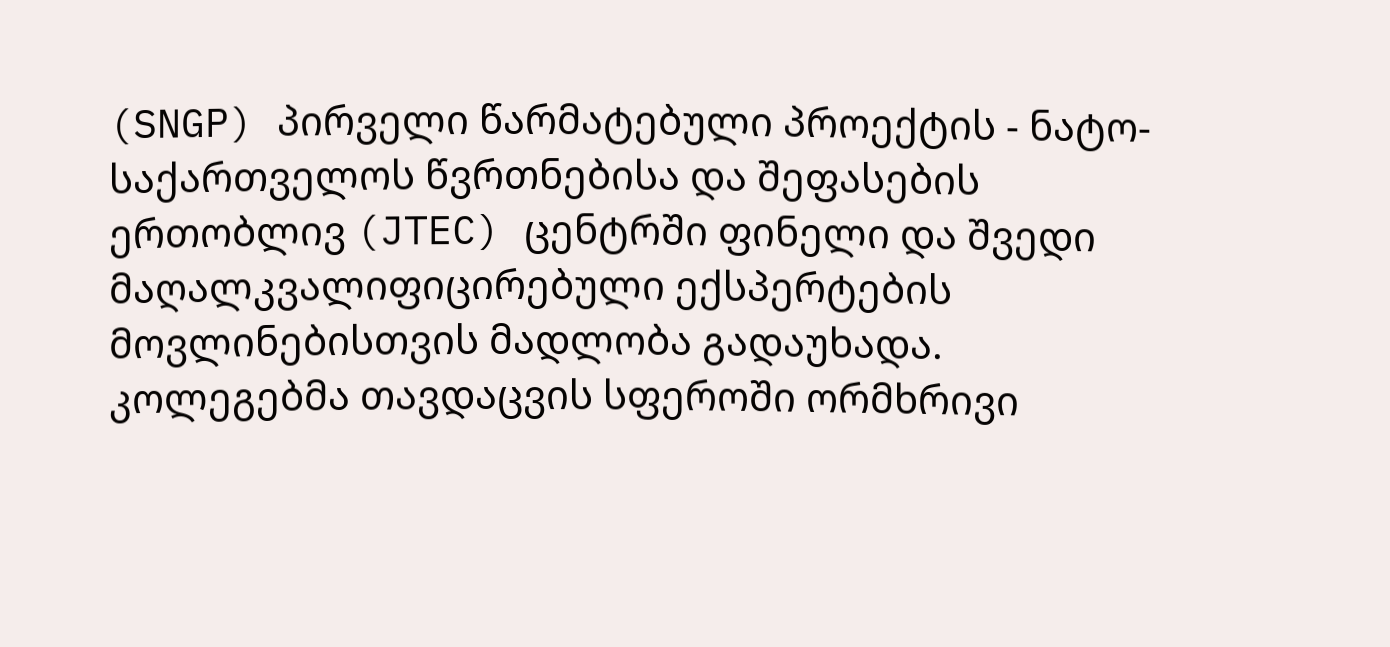(SNGP) პირველი წარმატებული პროექტის - ნატო-საქართველოს წვრთნებისა და შეფასების ერთობლივ (JTEC) ცენტრში ფინელი და შვედი მაღალკვალიფიცირებული ექსპერტების მოვლინებისთვის მადლობა გადაუხადა. კოლეგებმა თავდაცვის სფეროში ორმხრივი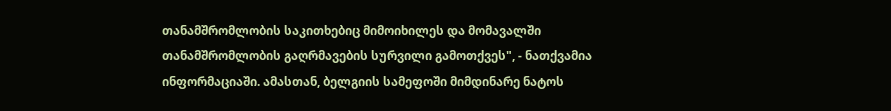თანამშრომლობის საკითხებიც მიმოიხილეს და მომავალში თანამშრომლობის გაღრმავების სურვილი გამოთქვეს", - ნათქვამია ინფორმაციაში. ამასთან, ბელგიის სამეფოში მიმდინარე ნატოს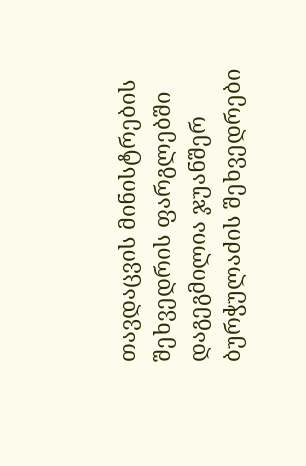თავდაცვის მინისტრების შეხვედრის ფარგლებში დაგეგმილია ჯუანშერ ბურჭულაძის შეხვედრები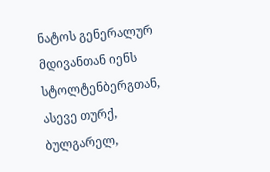ნატოს გენერალურ მდივანთან იენს სტოლტენბერგთან, ასევე თურქ, ბულგარელ,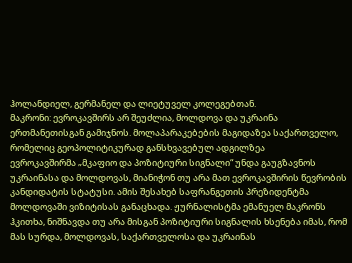ჰოლანდიელ, გერმანელ და ლიეტუველ კოლეგებთან.
მაკრონი: ევროკავშირს არ შეუძლია, მოლდოვა და უკრაინა ერთმანეთისგან გამიჯნოს. მოლაპარაკებების მაგიდაზეა საქართველო, რომელიც გეოპოლიტიკურად განსხვავებულ ადგილზეა
ევროკავშირმა „მკაფიო და პოზიტიური სიგნალი“ უნდა გაუგზავნოს უკრაინასა და მოლდოვას, მიანიჭონ თუ არა მათ ევროკავშირის წევრობის კანდიდატის სტატუსი. ამის შესახებ საფრანგეთის პრეზიდენტმა მოლდოვაში ვიზიტისას განაცხადა. ჟურნალისტმა ემანუელ მაკრონს ჰკითხა, ნიშნავდა თუ არა მისგან პოზიტიური სიგნალის ხსენება იმას, რომ მას სურდა, მოლდოვას, საქართველოსა და უკრაინას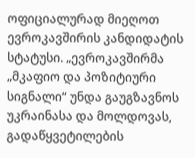ოფიციალურად მიეღოთ ევროკავშირის კანდიდატის სტატუსი. „ევროკავშირმა „მკაფიო და პოზიტიური სიგნალი“ უნდა გაუგზავნოს უკრაინასა და მოლდოვას, გადაწყვეტილების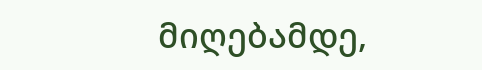მიღებამდე,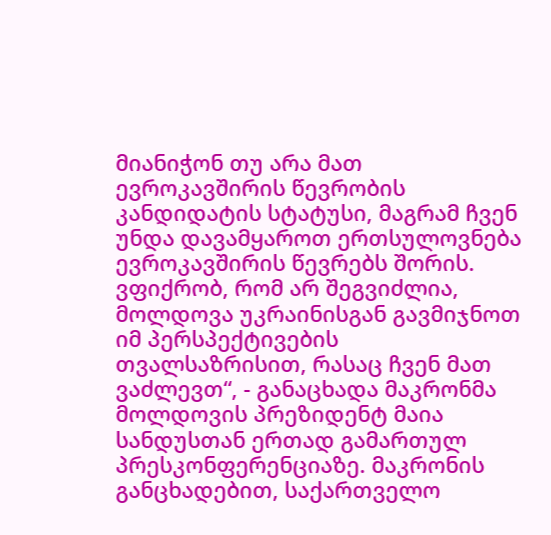მიანიჭონ თუ არა მათ ევროკავშირის წევრობის კანდიდატის სტატუსი, მაგრამ ჩვენ უნდა დავამყაროთ ერთსულოვნება ევროკავშირის წევრებს შორის. ვფიქრობ, რომ არ შეგვიძლია, მოლდოვა უკრაინისგან გავმიჯნოთ იმ პერსპექტივების თვალსაზრისით, რასაც ჩვენ მათ ვაძლევთ“, - განაცხადა მაკრონმა მოლდოვის პრეზიდენტ მაია სანდუსთან ერთად გამართულ პრესკონფერენციაზე. მაკრონის განცხადებით, საქართველო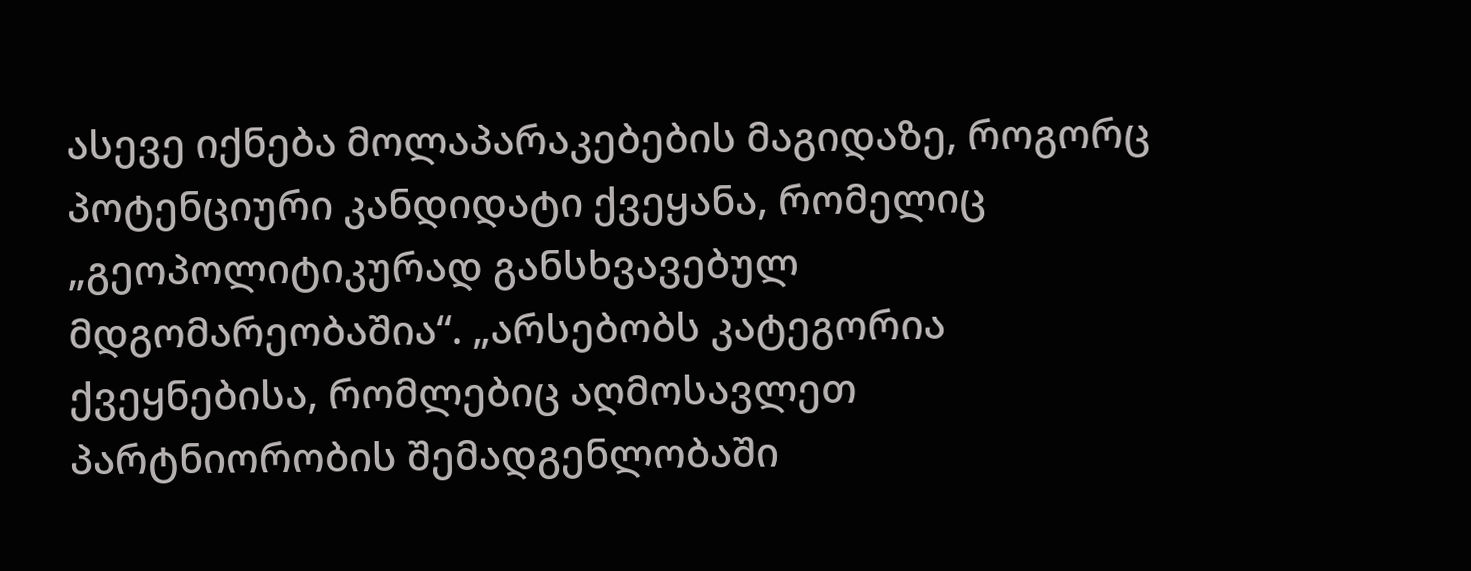ასევე იქნება მოლაპარაკებების მაგიდაზე, როგორც პოტენციური კანდიდატი ქვეყანა, რომელიც „გეოპოლიტიკურად განსხვავებულ მდგომარეობაშია“. „არსებობს კატეგორია ქვეყნებისა, რომლებიც აღმოსავლეთ პარტნიორობის შემადგენლობაში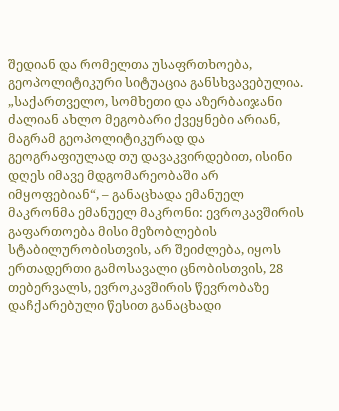შედიან და რომელთა უსაფრთხოება, გეოპოლიტიკური სიტუაცია განსხვავებულია. „საქართველო, სომხეთი და აზერბაიჯანი ძალიან ახლო მეგობარი ქვეყნები არიან, მაგრამ გეოპოლიტიკურად და გეოგრაფიულად თუ დავაკვირდებით, ისინი დღეს იმავე მდგომარეობაში არ იმყოფებიან“, – განაცხადა ემანუელ მაკრონმა ემანუელ მაკრონი: ევროკავშირის გაფართოება მისი მეზობლების სტაბილურობისთვის, არ შეიძლება, იყოს ერთადერთი გამოსავალი ცნობისთვის, 28 თებერვალს, ევროკავშირის წევრობაზე დაჩქარებული წესით განაცხადი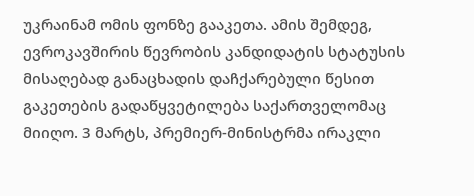უკრაინამ ომის ფონზე გააკეთა. ამის შემდეგ, ევროკავშირის წევრობის კანდიდატის სტატუსის მისაღებად განაცხადის დაჩქარებული წესით გაკეთების გადაწყვეტილება საქართველომაც მიიღო. 3 მარტს, პრემიერ-მინისტრმა ირაკლი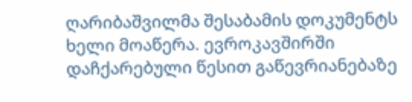ღარიბაშვილმა შესაბამის დოკუმენტს ხელი მოაწერა. ევროკავშირში დაჩქარებული წესით გაწევრიანებაზე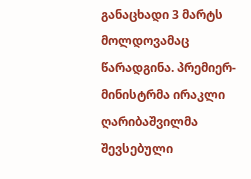განაცხადი 3 მარტს მოლდოვამაც წარადგინა. პრემიერ-მინისტრმა ირაკლი ღარიბაშვილმა შევსებული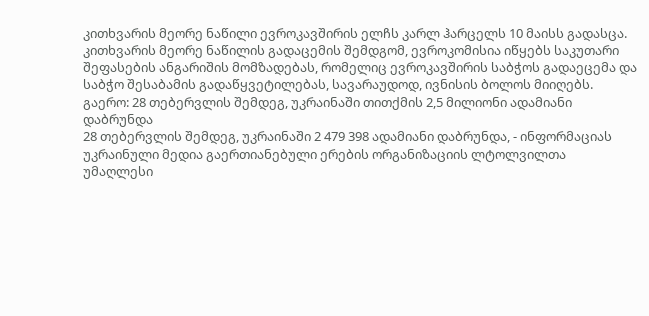კითხვარის მეორე ნაწილი ევროკავშირის ელჩს კარლ ჰარცელს 10 მაისს გადასცა. კითხვარის მეორე ნაწილის გადაცემის შემდგომ, ევროკომისია იწყებს საკუთარი შეფასების ანგარიშის მომზადებას, რომელიც ევროკავშირის საბჭოს გადაეცემა და საბჭო შესაბამის გადაწყვეტილებას, სავარაუდოდ, ივნისის ბოლოს მიიღებს.
გაერო: 28 თებერვლის შემდეგ, უკრაინაში თითქმის 2,5 მილიონი ადამიანი დაბრუნდა
28 თებერვლის შემდეგ, უკრაინაში 2 479 398 ადამიანი დაბრუნდა, - ინფორმაციას უკრაინული მედია გაერთიანებული ერების ორგანიზაციის ლტოლვილთა უმაღლესი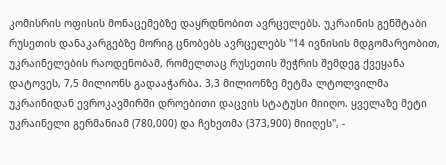კომისრის ოფისის მონაცემებზე დაყრდნობით ავრცელებს. უკრაინის გენშტაბი რუსეთის დანაკარგებზე მორიგ ცნობებს ავრცელებს "14 ივნისის მდგომარეობით, უკრაინელების რაოდენობამ, რომელთაც რუსეთის შეჭრის შემდეგ ქვეყანა დატოვეს, 7,5 მილიონს გადააჭარბა. 3,3 მილიონზე მეტმა ლტოლვილმა უკრაინიდან ევროკავშირში დროებითი დაცვის სტატუსი მიიღო. ყველაზე მეტი უკრაინელი გერმანიამ (780,000) და ჩეხეთმა (373,900) მიიღეს", -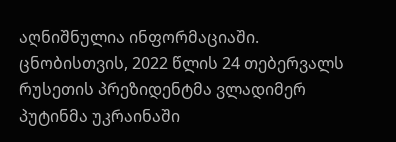აღნიშნულია ინფორმაციაში. ცნობისთვის, 2022 წლის 24 თებერვალს რუსეთის პრეზიდენტმა ვლადიმერ პუტინმა უკრაინაში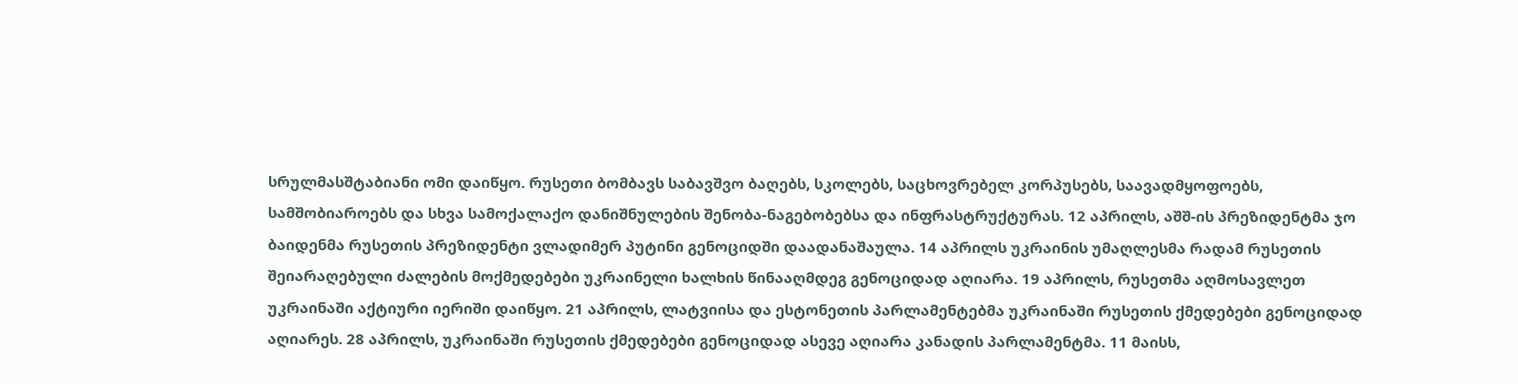სრულმასშტაბიანი ომი დაიწყო. რუსეთი ბომბავს საბავშვო ბაღებს, სკოლებს, საცხოვრებელ კორპუსებს, საავადმყოფოებს, სამშობიაროებს და სხვა სამოქალაქო დანიშნულების შენობა-ნაგებობებსა და ინფრასტრუქტურას. 12 აპრილს, აშშ-ის პრეზიდენტმა ჯო ბაიდენმა რუსეთის პრეზიდენტი ვლადიმერ პუტინი გენოციდში დაადანაშაულა. 14 აპრილს უკრაინის უმაღლესმა რადამ რუსეთის შეიარაღებული ძალების მოქმედებები უკრაინელი ხალხის წინააღმდეგ გენოციდად აღიარა. 19 აპრილს, რუსეთმა აღმოსავლეთ უკრაინაში აქტიური იერიში დაიწყო. 21 აპრილს, ლატვიისა და ესტონეთის პარლამენტებმა უკრაინაში რუსეთის ქმედებები გენოციდად აღიარეს. 28 აპრილს, უკრაინაში რუსეთის ქმედებები გენოციდად ასევე აღიარა კანადის პარლამენტმა. 11 მაისს,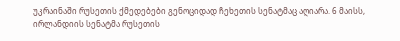უკრაინაში რუსეთის ქმედებები გენოციდად ჩეხეთის სენატმაც აღიარა. 6 მაისს, ირლანდიის სენატმა რუსეთის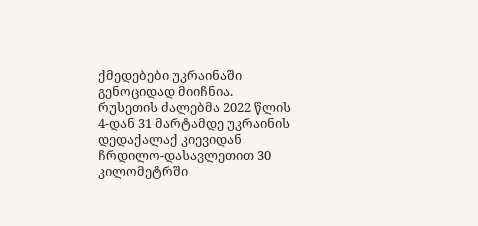ქმედებები უკრაინაში გენოციდად მიიჩნია. რუსეთის ძალებმა 2022 წლის 4-დან 31 მარტამდე უკრაინის დედაქალაქ კიევიდან ჩრდილო-დასავლეთით 30 კილომეტრში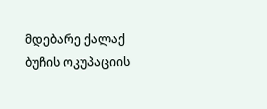მდებარე ქალაქ ბუჩის ოკუპაციის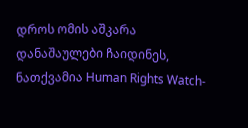დროს ომის აშკარა დანაშაულები ჩაიდინეს, ნათქვამია Human Rights Watch-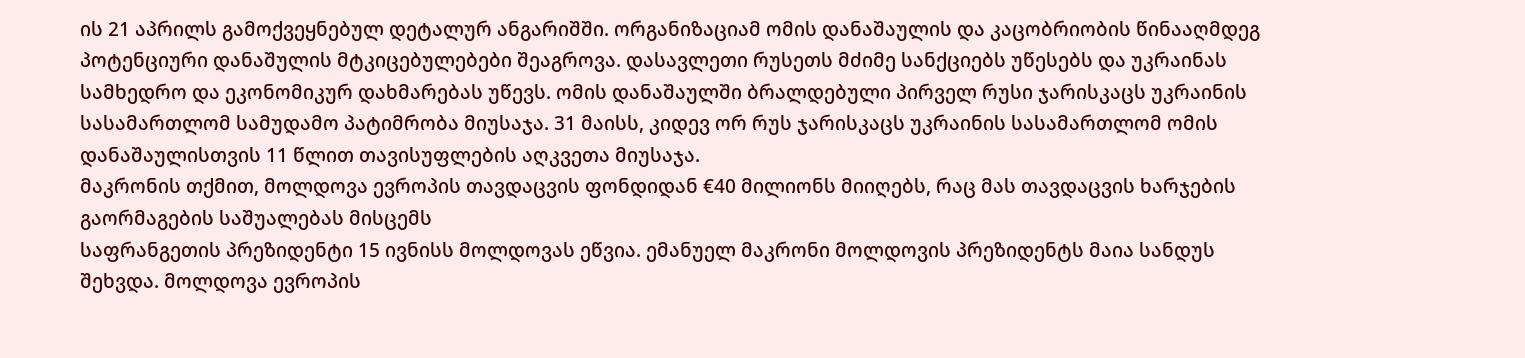ის 21 აპრილს გამოქვეყნებულ დეტალურ ანგარიშში. ორგანიზაციამ ომის დანაშაულის და კაცობრიობის წინააღმდეგ პოტენციური დანაშულის მტკიცებულებები შეაგროვა. დასავლეთი რუსეთს მძიმე სანქციებს უწესებს და უკრაინას სამხედრო და ეკონომიკურ დახმარებას უწევს. ომის დანაშაულში ბრალდებული პირველ რუსი ჯარისკაცს უკრაინის სასამართლომ სამუდამო პატიმრობა მიუსაჯა. 31 მაისს, კიდევ ორ რუს ჯარისკაცს უკრაინის სასამართლომ ომის დანაშაულისთვის 11 წლით თავისუფლების აღკვეთა მიუსაჯა.
მაკრონის თქმით, მოლდოვა ევროპის თავდაცვის ფონდიდან €40 მილიონს მიიღებს, რაც მას თავდაცვის ხარჯების გაორმაგების საშუალებას მისცემს
საფრანგეთის პრეზიდენტი 15 ივნისს მოლდოვას ეწვია. ემანუელ მაკრონი მოლდოვის პრეზიდენტს მაია სანდუს შეხვდა. მოლდოვა ევროპის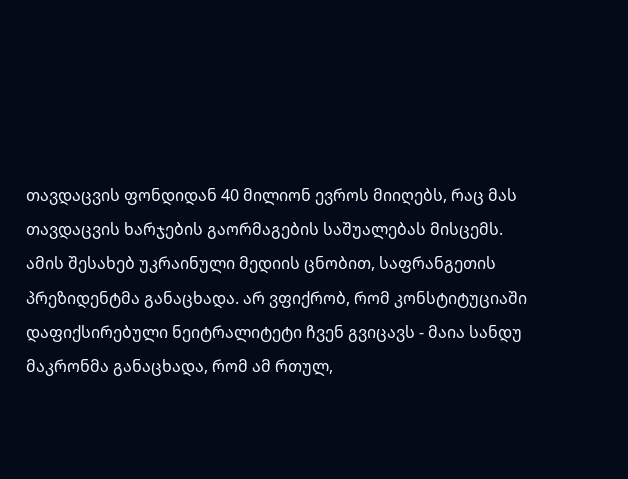თავდაცვის ფონდიდან 40 მილიონ ევროს მიიღებს, რაც მას თავდაცვის ხარჯების გაორმაგების საშუალებას მისცემს. ამის შესახებ უკრაინული მედიის ცნობით, საფრანგეთის პრეზიდენტმა განაცხადა. არ ვფიქრობ, რომ კონსტიტუციაში დაფიქსირებული ნეიტრალიტეტი ჩვენ გვიცავს - მაია სანდუ მაკრონმა განაცხადა, რომ ამ რთულ,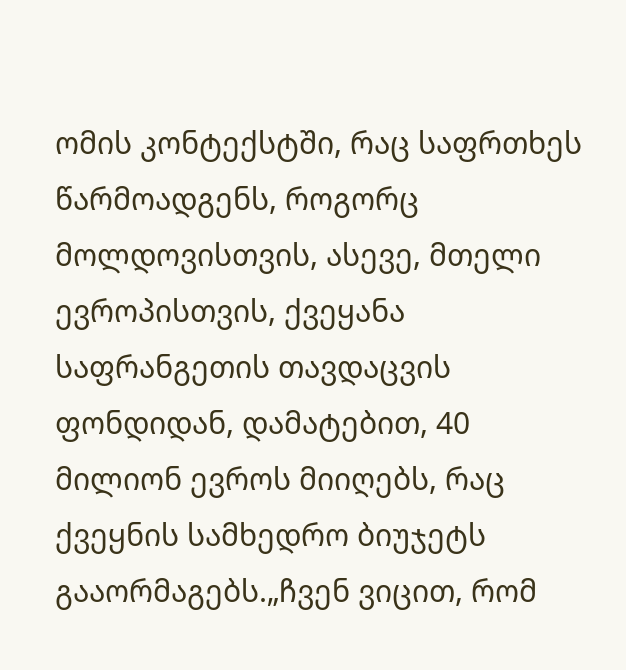ომის კონტექსტში, რაც საფრთხეს წარმოადგენს, როგორც მოლდოვისთვის, ასევე, მთელი ევროპისთვის, ქვეყანა საფრანგეთის თავდაცვის ფონდიდან, დამატებით, 40 მილიონ ევროს მიიღებს, რაც ქვეყნის სამხედრო ბიუჯეტს გააორმაგებს.„ჩვენ ვიცით, რომ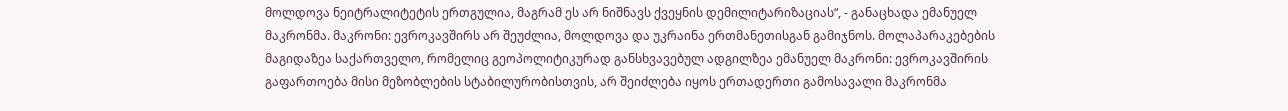მოლდოვა ნეიტრალიტეტის ერთგულია, მაგრამ ეს არ ნიშნავს ქვეყნის დემილიტარიზაციას“, - განაცხადა ემანუელ მაკრონმა. მაკრონი: ევროკავშირს არ შეუძლია, მოლდოვა და უკრაინა ერთმანეთისგან გამიჯნოს. მოლაპარაკებების მაგიდაზეა საქართველო, რომელიც გეოპოლიტიკურად განსხვავებულ ადგილზეა ემანუელ მაკრონი: ევროკავშირის გაფართოება მისი მეზობლების სტაბილურობისთვის, არ შეიძლება იყოს ერთადერთი გამოსავალი მაკრონმა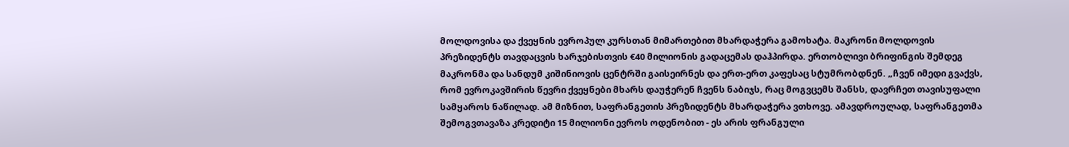მოლდოვისა და ქვეყნის ევროპულ კურსთან მიმართებით მხარდაჭერა გამოხატა. მაკრონი მოლდოვის პრეზიდენტს თავდაცვის ხარჯებისთვის €40 მილიონის გადაცემას დაჰპირდა. ერთობლივი ბრიფინგის შემდეგ მაკრონმა და სანდუმ კიშინიოვის ცენტრში გაისეირნეს და ერთ-ერთ კაფესაც სტუმრობდნენ. „ჩვენ იმედი გვაქვს, რომ ევროკავშირის წევრი ქვეყნები მხარს დაუჭერენ ჩვენს ნაბიჯს, რაც მოგვცემს შანსს, დავრჩეთ თავისუფალი სამყაროს ნაწილად. ამ მიზნით, საფრანგეთის პრეზიდენტს მხარდაჭერა ვთხოვე. ამავდროულად, საფრანგეთმა შემოგვთავაზა კრედიტი 15 მილიონი ევროს ოდენობით - ეს არის ფრანგული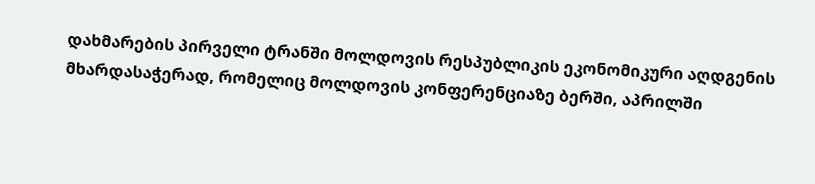დახმარების პირველი ტრანში მოლდოვის რესპუბლიკის ეკონომიკური აღდგენის მხარდასაჭერად, რომელიც მოლდოვის კონფერენციაზე ბერში, აპრილში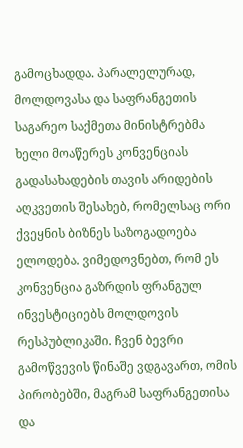გამოცხადდა. პარალელურად, მოლდოვასა და საფრანგეთის საგარეო საქმეთა მინისტრებმა ხელი მოაწერეს კონვენციას გადასახადების თავის არიდების აღკვეთის შესახებ, რომელსაც ორი ქვეყნის ბიზნეს საზოგადოება ელოდება. ვიმედოვნებთ, რომ ეს კონვენცია გაზრდის ფრანგულ ინვესტიციებს მოლდოვის რესპუბლიკაში. ჩვენ ბევრი გამოწვევის წინაშე ვდგავართ, ომის პირობებში, მაგრამ საფრანგეთისა და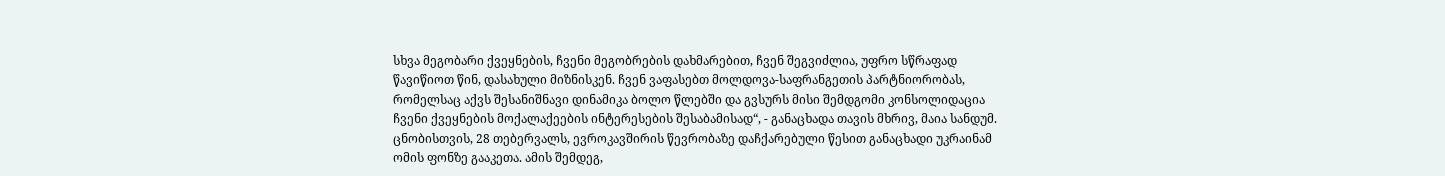სხვა მეგობარი ქვეყნების, ჩვენი მეგობრების დახმარებით, ჩვენ შეგვიძლია, უფრო სწრაფად წავიწიოთ წინ, დასახული მიზნისკენ. ჩვენ ვაფასებთ მოლდოვა-საფრანგეთის პარტნიორობას, რომელსაც აქვს შესანიშნავი დინამიკა ბოლო წლებში და გვსურს მისი შემდგომი კონსოლიდაცია ჩვენი ქვეყნების მოქალაქეების ინტერესების შესაბამისად“, - განაცხადა თავის მხრივ, მაია სანდუმ. ცნობისთვის, 28 თებერვალს, ევროკავშირის წევრობაზე დაჩქარებული წესით განაცხადი უკრაინამ ომის ფონზე გააკეთა. ამის შემდეგ,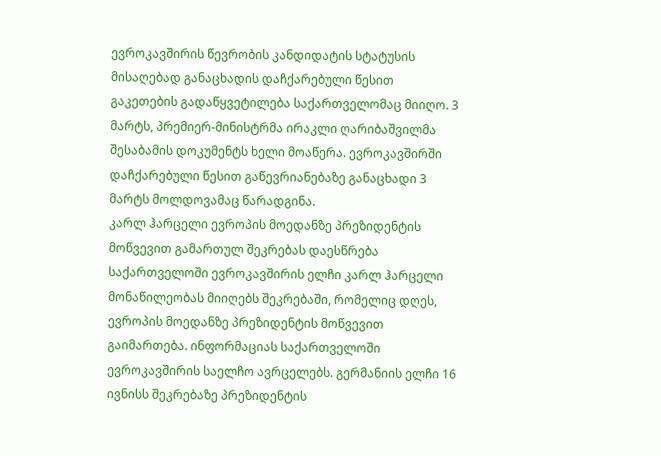ევროკავშირის წევრობის კანდიდატის სტატუსის მისაღებად განაცხადის დაჩქარებული წესით გაკეთების გადაწყვეტილება საქართველომაც მიიღო. 3 მარტს, პრემიერ-მინისტრმა ირაკლი ღარიბაშვილმა შესაბამის დოკუმენტს ხელი მოაწერა. ევროკავშირში დაჩქარებული წესით გაწევრიანებაზე განაცხადი 3 მარტს მოლდოვამაც წარადგინა.
კარლ ჰარცელი ევროპის მოედანზე პრეზიდენტის მოწვევით გამართულ შეკრებას დაესწრება
საქართველოში ევროკავშირის ელჩი კარლ ჰარცელი მონაწილეობას მიიღებს შეკრებაში, რომელიც დღეს, ევროპის მოედანზე პრეზიდენტის მოწვევით გაიმართება. ინფორმაციას საქართველოში ევროკავშირის საელჩო ავრცელებს. გერმანიის ელჩი 16 ივნისს შეკრებაზე პრეზიდენტის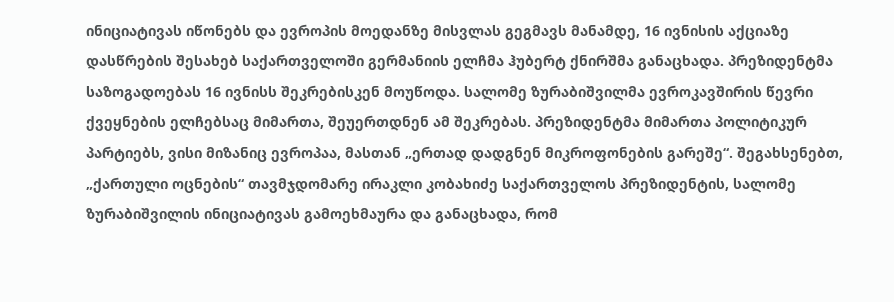ინიციატივას იწონებს და ევროპის მოედანზე მისვლას გეგმავს მანამდე, 16 ივნისის აქციაზე დასწრების შესახებ საქართველოში გერმანიის ელჩმა ჰუბერტ ქნირშმა განაცხადა. პრეზიდენტმა საზოგადოებას 16 ივნისს შეკრებისკენ მოუწოდა. სალომე ზურაბიშვილმა ევროკავშირის წევრი ქვეყნების ელჩებსაც მიმართა, შეუერთდნენ ამ შეკრებას. პრეზიდენტმა მიმართა პოლიტიკურ პარტიებს, ვისი მიზანიც ევროპაა, მასთან „ერთად დადგნენ მიკროფონების გარეშე“. შეგახსენებთ, „ქართული ოცნების“ თავმჯდომარე ირაკლი კობახიძე საქართველოს პრეზიდენტის, სალომე ზურაბიშვილის ინიციატივას გამოეხმაურა და განაცხადა, რომ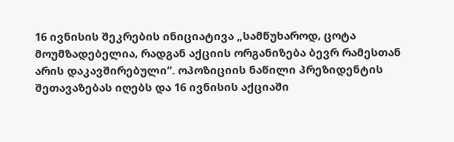16 ივნისის შეკრების ინიციატივა „სამწუხაროდ, ცოტა მოუმზადებელია, რადგან აქციის ორგანიზება ბევრ რამესთან არის დაკავშირებული“. ოპოზიციის ნაწილი პრეზიდენტის შეთავაზებას იღებს და 16 ივნისის აქციაში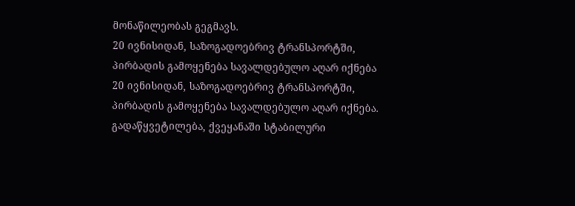მონაწილეობას გეგმავს.
20 ივნისიდან, საზოგადოებრივ ტრანსპორტში, პირბადის გამოყენება სავალდებულო აღარ იქნება
20 ივნისიდან, საზოგადოებრივ ტრანსპორტში, პირბადის გამოყენება სავალდებულო აღარ იქნება. გადაწყვეტილება, ქვეყანაში სტაბილური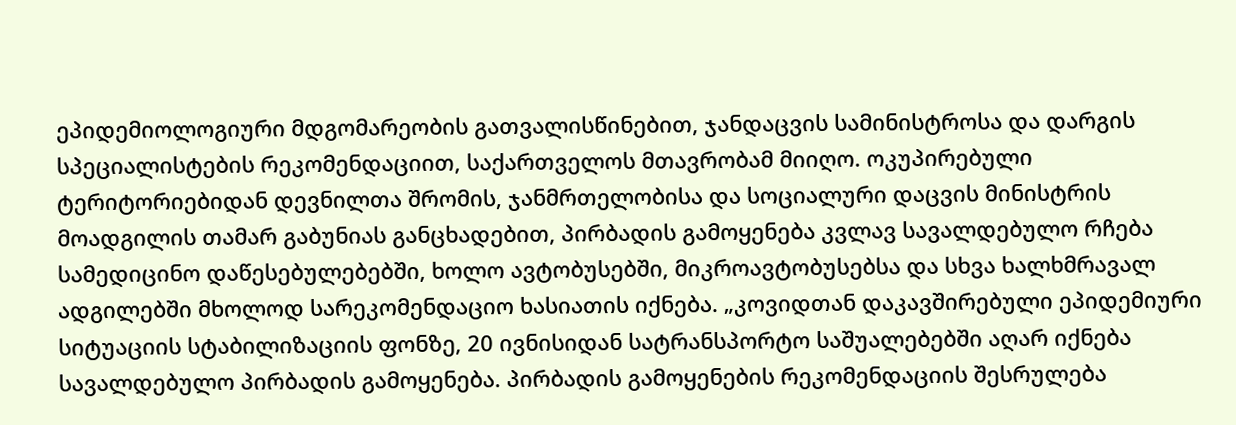ეპიდემიოლოგიური მდგომარეობის გათვალისწინებით, ჯანდაცვის სამინისტროსა და დარგის სპეციალისტების რეკომენდაციით, საქართველოს მთავრობამ მიიღო. ოკუპირებული ტერიტორიებიდან დევნილთა შრომის, ჯანმრთელობისა და სოციალური დაცვის მინისტრის მოადგილის თამარ გაბუნიას განცხადებით, პირბადის გამოყენება კვლავ სავალდებულო რჩება სამედიცინო დაწესებულებებში, ხოლო ავტობუსებში, მიკროავტობუსებსა და სხვა ხალხმრავალ ადგილებში მხოლოდ სარეკომენდაციო ხასიათის იქნება. „კოვიდთან დაკავშირებული ეპიდემიური სიტუაციის სტაბილიზაციის ფონზე, 20 ივნისიდან სატრანსპორტო საშუალებებში აღარ იქნება სავალდებულო პირბადის გამოყენება. პირბადის გამოყენების რეკომენდაციის შესრულება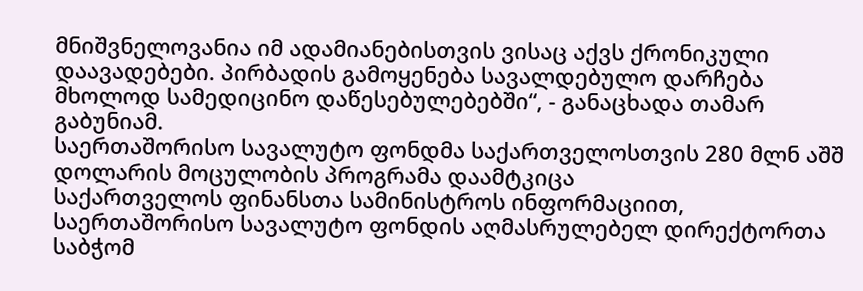მნიშვნელოვანია იმ ადამიანებისთვის ვისაც აქვს ქრონიკული დაავადებები. პირბადის გამოყენება სავალდებულო დარჩება მხოლოდ სამედიცინო დაწესებულებებში“, - განაცხადა თამარ გაბუნიამ.
საერთაშორისო სავალუტო ფონდმა საქართველოსთვის 280 მლნ აშშ დოლარის მოცულობის პროგრამა დაამტკიცა
საქართველოს ფინანსთა სამინისტროს ინფორმაციით, საერთაშორისო სავალუტო ფონდის აღმასრულებელ დირექტორთა საბჭომ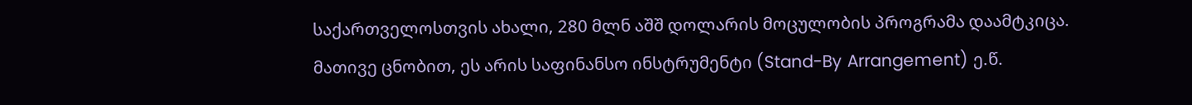საქართველოსთვის ახალი, 280 მლნ აშშ დოლარის მოცულობის პროგრამა დაამტკიცა. მათივე ცნობით, ეს არის საფინანსო ინსტრუმენტი (Stand-By Arrangement) ე.წ.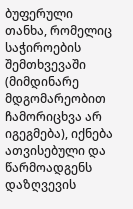ბუფერული თანხა, რომელიც საჭიროების შემთხვევაში (მიმდინარე მდგომარეობით ჩამორიცხვა არ იგეგმება), იქნება ათვისებული და წარმოადგენს დაზღვევის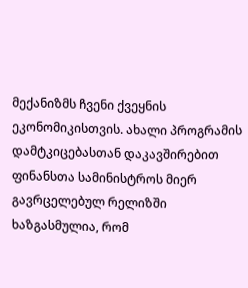მექანიზმს ჩვენი ქვეყნის ეკონომიკისთვის. ახალი პროგრამის დამტკიცებასთან დაკავშირებით ფინანსთა სამინისტროს მიერ გავრცელებულ რელიზში ხაზგასმულია, რომ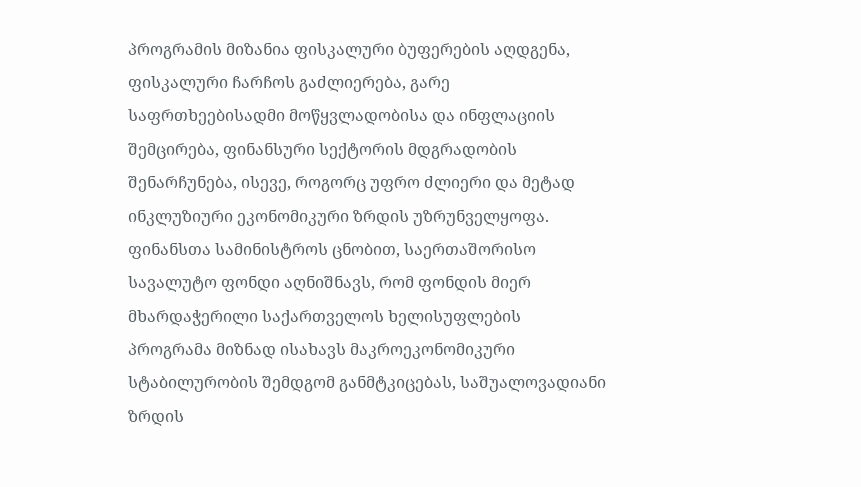პროგრამის მიზანია ფისკალური ბუფერების აღდგენა, ფისკალური ჩარჩოს გაძლიერება, გარე საფრთხეებისადმი მოწყვლადობისა და ინფლაციის შემცირება, ფინანსური სექტორის მდგრადობის შენარჩუნება, ისევე, როგორც უფრო ძლიერი და მეტად ინკლუზიური ეკონომიკური ზრდის უზრუნველყოფა. ფინანსთა სამინისტროს ცნობით, საერთაშორისო სავალუტო ფონდი აღნიშნავს, რომ ფონდის მიერ მხარდაჭერილი საქართველოს ხელისუფლების პროგრამა მიზნად ისახავს მაკროეკონომიკური სტაბილურობის შემდგომ განმტკიცებას, საშუალოვადიანი ზრდის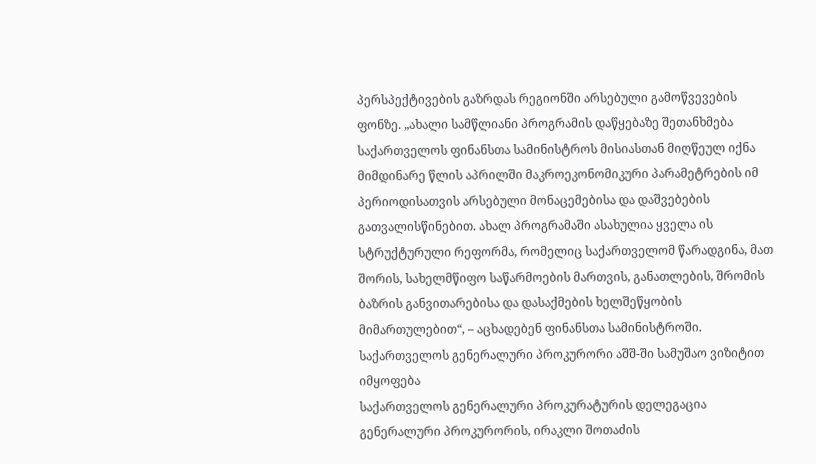პერსპექტივების გაზრდას რეგიონში არსებული გამოწვევების ფონზე. „ახალი სამწლიანი პროგრამის დაწყებაზე შეთანხმება საქართველოს ფინანსთა სამინისტროს მისიასთან მიღწეულ იქნა მიმდინარე წლის აპრილში მაკროეკონომიკური პარამეტრების იმ პერიოდისათვის არსებული მონაცემებისა და დაშვებების გათვალისწინებით. ახალ პროგრამაში ასახულია ყველა ის სტრუქტურული რეფორმა, რომელიც საქართველომ წარადგინა, მათ შორის, სახელმწიფო საწარმოების მართვის, განათლების, შრომის ბაზრის განვითარებისა და დასაქმების ხელშეწყობის მიმართულებით“, – აცხადებენ ფინანსთა სამინისტროში.
საქართველოს გენერალური პროკურორი აშშ-ში სამუშაო ვიზიტით იმყოფება
საქართველოს გენერალური პროკურატურის დელეგაცია გენერალური პროკურორის, ირაკლი შოთაძის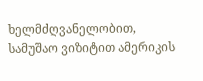ხელმძღვანელობით, სამუშაო ვიზიტით ამერიკის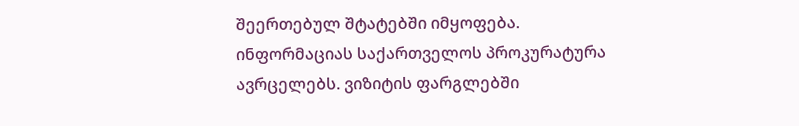შეერთებულ შტატებში იმყოფება. ინფორმაციას საქართველოს პროკურატურა ავრცელებს. ვიზიტის ფარგლებში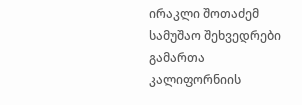ირაკლი შოთაძემ სამუშაო შეხვედრები გამართა კალიფორნიის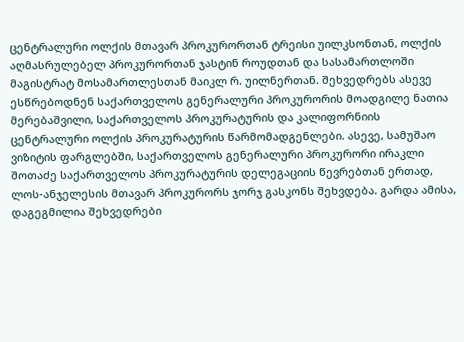ცენტრალური ოლქის მთავარ პროკურორთან ტრეისი უილკსონთან, ოლქის აღმასრულებელ პროკურორთან ჯასტინ როუდთან და სასამართლოში მაგისტრატ მოსამართლესთან მაიკლ რ. უილნერთან. შეხვედრებს ასევე ესწრებოდნენ საქართველოს გენერალური პროკურორის მოადგილე ნათია მერებაშვილი, საქართველოს პროკურატურის და კალიფორნიის ცენტრალური ოლქის პროკურატურის წარმომადგენლები. ასევე, სამუშაო ვიზიტის ფარგლებში, საქართველოს გენერალური პროკურორი ირაკლი შოთაძე საქართველოს პროკურატურის დელეგაციის წევრებთან ერთად, ლოს-ანჯელესის მთავარ პროკურორს ჯორჯ გასკონს შეხვდება. გარდა ამისა, დაგეგმილია შეხვედრები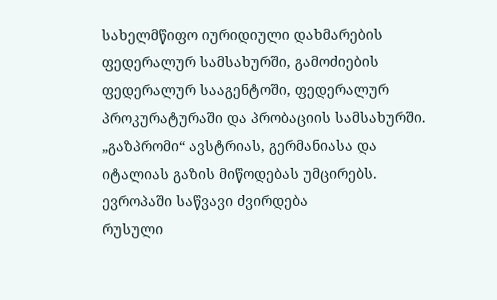სახელმწიფო იურიდიული დახმარების ფედერალურ სამსახურში, გამოძიების ფედერალურ სააგენტოში, ფედერალურ პროკურატურაში და პრობაციის სამსახურში.
„გაზპრომი“ ავსტრიას, გერმანიასა და იტალიას გაზის მიწოდებას უმცირებს. ევროპაში საწვავი ძვირდება
რუსული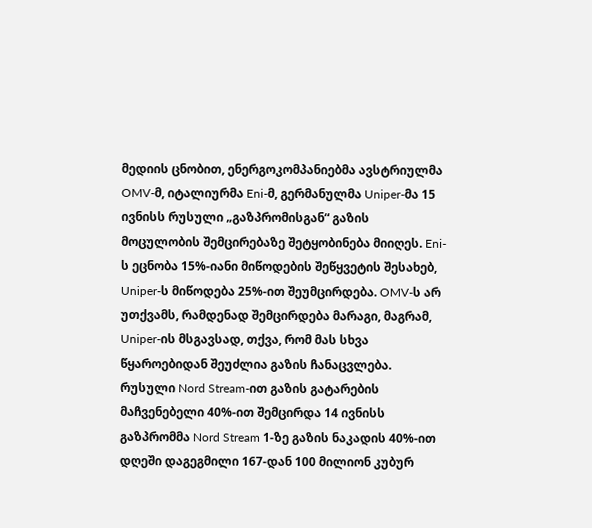მედიის ცნობით, ენერგოკომპანიებმა ავსტრიულმა OMV-მ, იტალიურმა Eni-მ, გერმანულმა Uniper-მა 15 ივნისს რუსული „გაზპრომისგან“ გაზის მოცულობის შემცირებაზე შეტყობინება მიიღეს. Eni-ს ეცნობა 15%-იანი მიწოდების შეწყვეტის შესახებ, Uniper-ს მიწოდება 25%-ით შეუმცირდება. OMV-ს არ უთქვამს, რამდენად შემცირდება მარაგი, მაგრამ, Uniper-ის მსგავსად, თქვა, რომ მას სხვა წყაროებიდან შეუძლია გაზის ჩანაცვლება. რუსული Nord Stream-ით გაზის გატარების მაჩვენებელი 40%-ით შემცირდა 14 ივნისს გაზპრომმა Nord Stream 1-ზე გაზის ნაკადის 40%-ით დღეში დაგეგმილი 167-დან 100 მილიონ კუბურ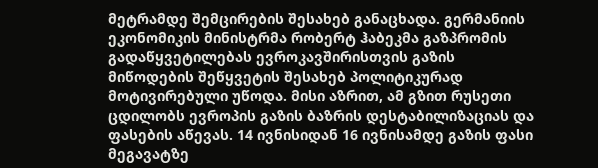მეტრამდე შემცირების შესახებ განაცხადა. გერმანიის ეკონომიკის მინისტრმა რობერტ ჰაბეკმა გაზპრომის გადაწყვეტილებას ევროკავშირისთვის გაზის მიწოდების შეწყვეტის შესახებ პოლიტიკურად მოტივირებული უწოდა. მისი აზრით, ამ გზით რუსეთი ცდილობს ევროპის გაზის ბაზრის დესტაბილიზაციას და ფასების აწევას. 14 ივნისიდან 16 ივნისამდე გაზის ფასი მეგავატზე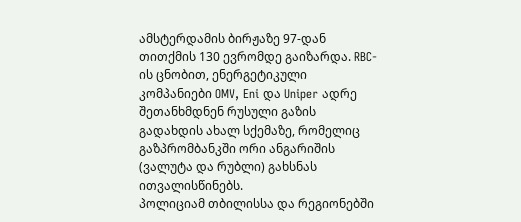ამსტერდამის ბირჟაზე 97-დან თითქმის 130 ევრომდე გაიზარდა. RBC-ის ცნობით, ენერგეტიკული კომპანიები OMV, Eni და Uniper ადრე შეთანხმდნენ რუსული გაზის გადახდის ახალ სქემაზე, რომელიც გაზპრომბანკში ორი ანგარიშის (ვალუტა და რუბლი) გახსნას ითვალისწინებს.
პოლიციამ თბილისსა და რეგიონებში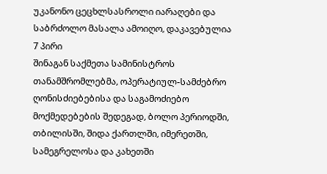უკანონო ცეცხლსასროლი იარაღები და საბრძოლო მასალა ამოიღო, დაკავებულია 7 პირი
შინაგან საქმეთა სამინისტროს თანამშრომლებმა, ოპერატიულ-სამძებრო ღონისძიებებისა და საგამოძიებო მოქმედებების შედეგად, ბოლო პერიოდში, თბილისში, შიდა ქართლში, იმერეთში, სამეგრელოსა და კახეთში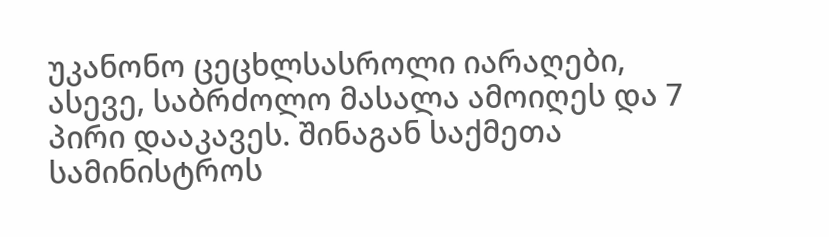უკანონო ცეცხლსასროლი იარაღები, ასევე, საბრძოლო მასალა ამოიღეს და 7 პირი დააკავეს. შინაგან საქმეთა სამინისტროს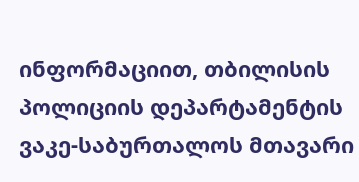ინფორმაციით, თბილისის პოლიციის დეპარტამენტის ვაკე-საბურთალოს მთავარი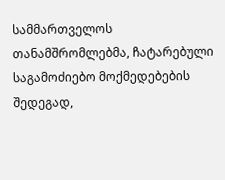სამმართველოს თანამშრომლებმა, ჩატარებული საგამოძიებო მოქმედებების შედეგად,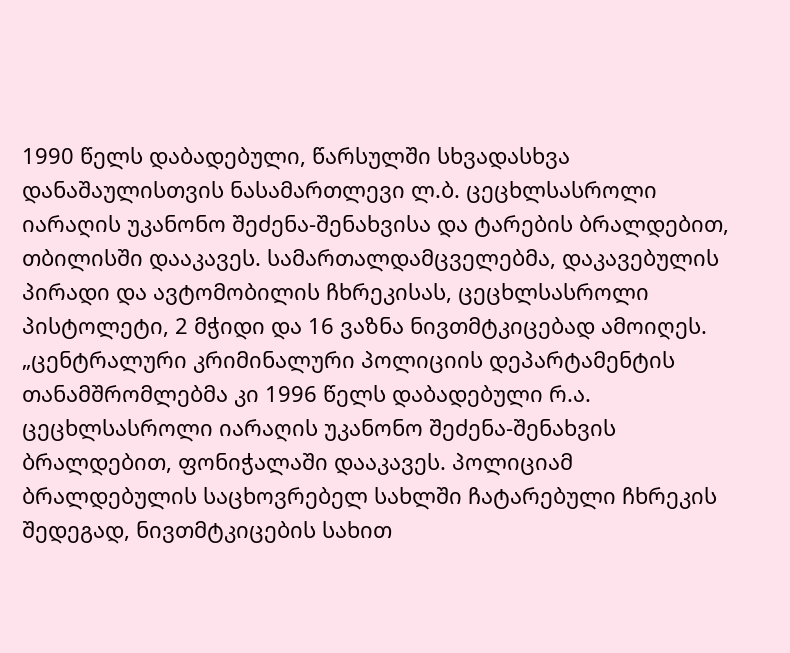1990 წელს დაბადებული, წარსულში სხვადასხვა დანაშაულისთვის ნასამართლევი ლ.ბ. ცეცხლსასროლი იარაღის უკანონო შეძენა-შენახვისა და ტარების ბრალდებით, თბილისში დააკავეს. სამართალდამცველებმა, დაკავებულის პირადი და ავტომობილის ჩხრეკისას, ცეცხლსასროლი პისტოლეტი, 2 მჭიდი და 16 ვაზნა ნივთმტკიცებად ამოიღეს. „ცენტრალური კრიმინალური პოლიციის დეპარტამენტის თანამშრომლებმა კი 1996 წელს დაბადებული რ.ა. ცეცხლსასროლი იარაღის უკანონო შეძენა-შენახვის ბრალდებით, ფონიჭალაში დააკავეს. პოლიციამ ბრალდებულის საცხოვრებელ სახლში ჩატარებული ჩხრეკის შედეგად, ნივთმტკიცების სახით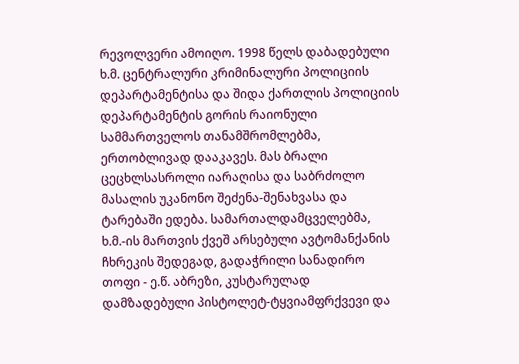რევოლვერი ამოიღო. 1998 წელს დაბადებული ხ.მ. ცენტრალური კრიმინალური პოლიციის დეპარტამენტისა და შიდა ქართლის პოლიციის დეპარტამენტის გორის რაიონული სამმართველოს თანამშრომლებმა, ერთობლივად დააკავეს. მას ბრალი ცეცხლსასროლი იარაღისა და საბრძოლო მასალის უკანონო შეძენა-შენახვასა და ტარებაში ედება. სამართალდამცველებმა, ხ.მ.-ის მართვის ქვეშ არსებული ავტომანქანის ჩხრეკის შედეგად, გადაჭრილი სანადირო თოფი - ე.წ. აბრეზი, კუსტარულად დამზადებული პისტოლეტ-ტყვიამფრქვევი და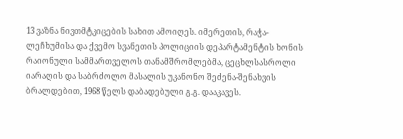13 ვაზნა ნივთმტკიცების სახით ამოიღეს. იმერეთის, რაჭა-ლეჩხუმისა და ქვემო სვანეთის პოლიციის დეპარტამენტის ხონის რაიონული სამმართველოს თანამშრომლებმა, ცეცხლსასროლი იარაღის და საბრძოლო მასალის უკანონო შეძენა-შენახვის ბრალდებით, 1968 წელს დაბადებული გ.გ. დააკავეს.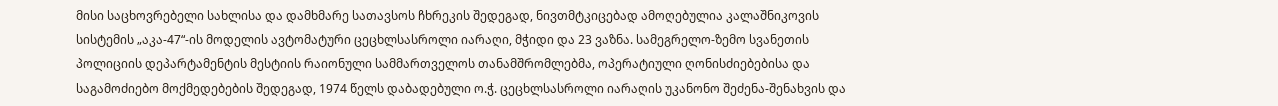მისი საცხოვრებელი სახლისა და დამხმარე სათავსოს ჩხრეკის შედეგად, ნივთმტკიცებად ამოღებულია კალაშნიკოვის სისტემის „აკა-47“-ის მოდელის ავტომატური ცეცხლსასროლი იარაღი, მჭიდი და 23 ვაზნა. სამეგრელო-ზემო სვანეთის პოლიციის დეპარტამენტის მესტიის რაიონული სამმართველოს თანამშრომლებმა, ოპერატიული ღონისძიებებისა და საგამოძიებო მოქმედებების შედეგად, 1974 წელს დაბადებული ო.ჭ. ცეცხლსასროლი იარაღის უკანონო შეძენა-შენახვის და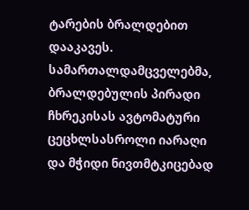ტარების ბრალდებით დააკავეს. სამართალდამცველებმა, ბრალდებულის პირადი ჩხრეკისას ავტომატური ცეცხლსასროლი იარაღი და მჭიდი ნივთმტკიცებად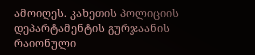ამოიღეს. კახეთის პოლიციის დეპარტამენტის გურჯაანის რაიონული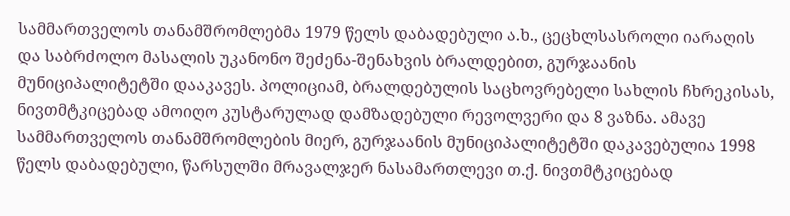სამმართველოს თანამშრომლებმა 1979 წელს დაბადებული ა.ხ., ცეცხლსასროლი იარაღის და საბრძოლო მასალის უკანონო შეძენა-შენახვის ბრალდებით, გურჯაანის მუნიციპალიტეტში დააკავეს. პოლიციამ, ბრალდებულის საცხოვრებელი სახლის ჩხრეკისას, ნივთმტკიცებად ამოიღო კუსტარულად დამზადებული რევოლვერი და 8 ვაზნა. ამავე სამმართველოს თანამშრომლების მიერ, გურჯაანის მუნიციპალიტეტში დაკავებულია 1998 წელს დაბადებული, წარსულში მრავალჯერ ნასამართლევი თ.ქ. ნივთმტკიცებად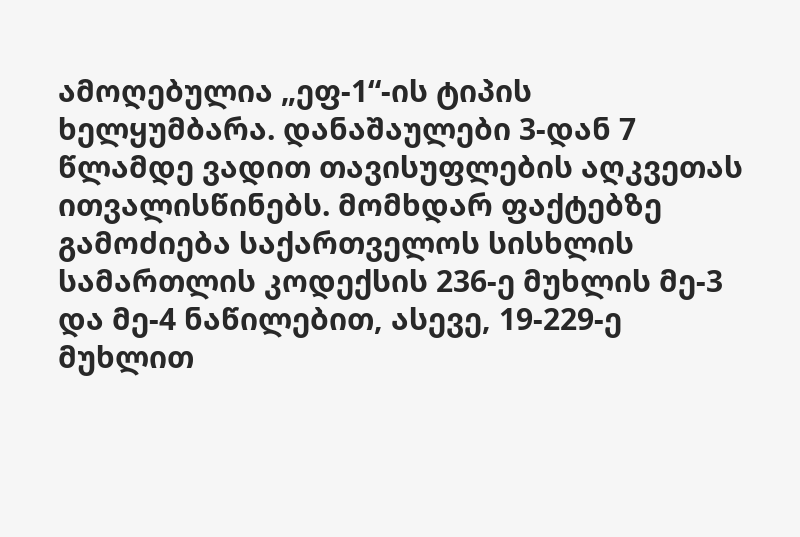ამოღებულია „ეფ-1“-ის ტიპის ხელყუმბარა. დანაშაულები 3-დან 7 წლამდე ვადით თავისუფლების აღკვეთას ითვალისწინებს. მომხდარ ფაქტებზე გამოძიება საქართველოს სისხლის სამართლის კოდექსის 236-ე მუხლის მე-3 და მე-4 ნაწილებით, ასევე, 19-229-ე მუხლით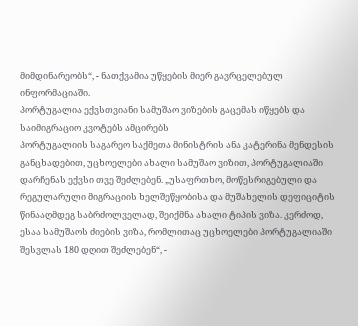მიმდინარეობს“, - ნათქვამია უწყების მიერ გავრცელებულ ინფორმაციაში.
პორტუგალია ექვსთვიანი სამუშაო ვიზების გაცემას იწყებს და საიმიგრაციო კვოტებს ამცირებს
პორტუგალიის საგარეო საქმეთა მინისტრის ანა კატერინა მენდესის განცხადებით, უცხოელები ახალი სამუშაო ვიზით, პორტუგალიაში დარჩენას ექვსი თვე შეძლებენ. „უსაფრთხო, მოწესრიგებული და რეგულარული მიგრაციის ხელშეწყობისა და მუშახელის დეფიციტის წინააღმდეგ საბრძოლველად, შეიქმნა ახალი ტიპის ვიზა. კერძოდ, ესაა სამუშაოს ძიების ვიზა, რომლითაც უცხოელები პორტუგალიაში შესვლას 180 დღით შეძლებენ“, -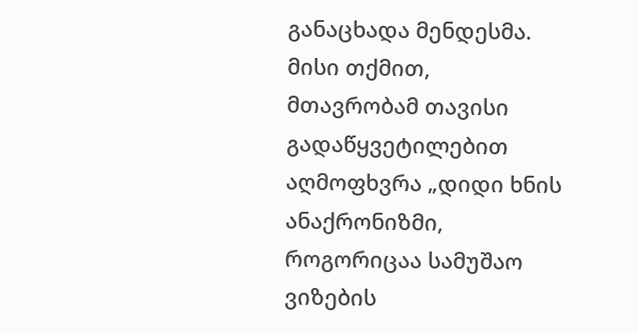განაცხადა მენდესმა. მისი თქმით, მთავრობამ თავისი გადაწყვეტილებით აღმოფხვრა „დიდი ხნის ანაქრონიზმი, როგორიცაა სამუშაო ვიზების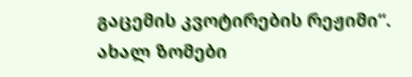გაცემის კვოტირების რეჟიმი“. ახალ ზომები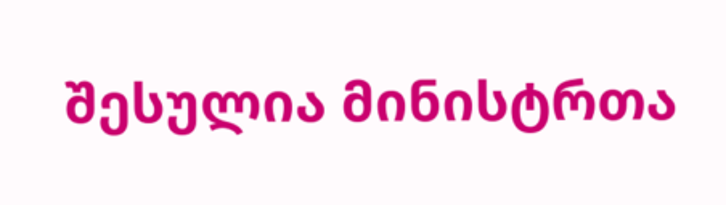შესულია მინისტრთა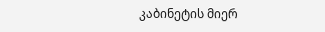კაბინეტის მიერ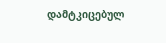დამტკიცებულ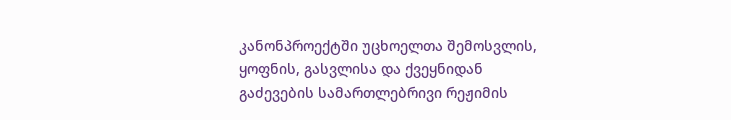კანონპროექტში უცხოელთა შემოსვლის, ყოფნის, გასვლისა და ქვეყნიდან გაძევების სამართლებრივი რეჟიმის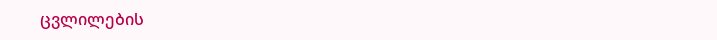ცვლილების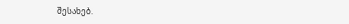შესახებ.